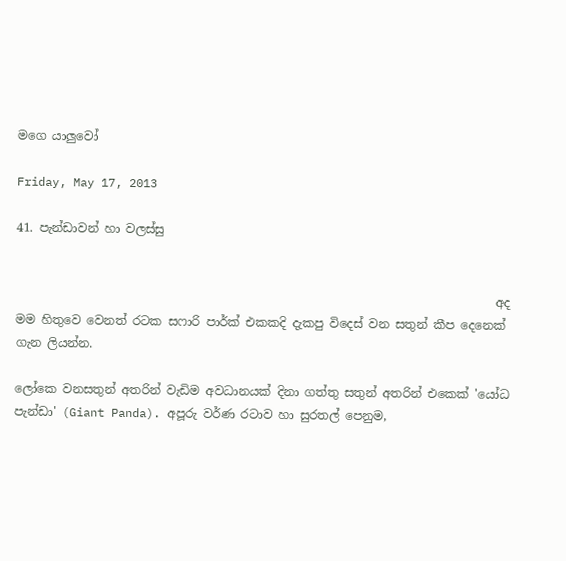මගෙ යාලුවෝ

Friday, May 17, 2013

41. පැන්ඩාවන් හා වලස්සු


                                                                                අද මම හිතුවෙ වෙනත් රටක සෆාරි පාර්ක් එකකදි දැකපු විදෙස් වන සතුන් කීප දෙනෙක් ගැන ලියන්න.

ලෝකෙ වනසතුන් අතරින් වැඩිම අවධානයක් දිනා ගත්තු සතුන් අතරින් එකෙක් 'යෝධ පැන්ඩා' (Giant Panda). අපූරු වර්ණ රටාව හා සුරතල් පෙනුම,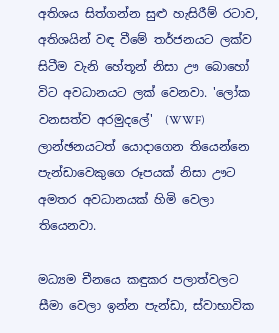අතිශය සිත්ගන්න සුළු හැසිරීම් රටාව, අතිශයින් වඳ වීමේ තර්ජනයට ලක්ව සිටීම වැනි හේතූන් නිසා ඌ බොහෝ විට අවධානයට ලක් වෙනවා. 'ලෝක වනසත්ව අරමුදලේ'  (WWF) ලාන්ඡනයටත් යොදාගෙන තියෙන්නෙ පැන්ඩාවෙකුගෙ රූපයක් නිසා ඌට අමතර අවධානයක් හිමි වෙලා තියෙනවා.

මධ්‍යම චීනයෙ කඳුකර පලාත්වලට සීමා වෙලා ඉන්න පැන්ඩා, ස්වාභාවික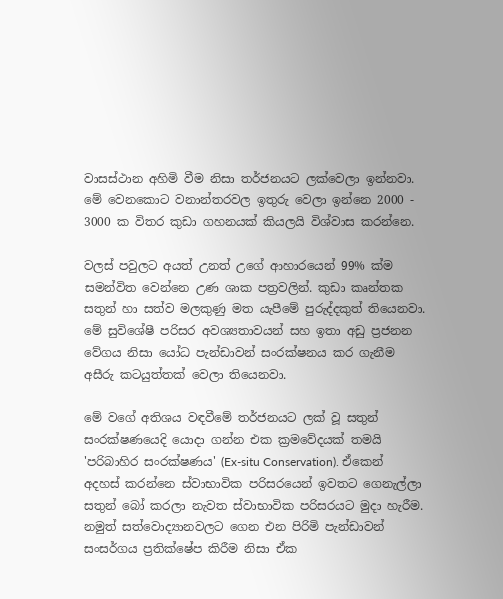වාසස්ථාන අහිමි වීම නිසා තර්ජනයට ලක්වෙලා ඉන්නවා. මේ වෙනකොට වනාන්තරවල ඉතුරු වෙලා ඉන්නෙ 2000 - 3000 ක විතර කුඩා ගහනයක් කියලයි විශ්වාස කරන්නෙ.

වලස් පවුලට අයත් උනත් උගේ ආහාරයෙන් 99% ක්ම සමන්විත වෙන්නෙ උණ ශාක පත්‍රවලින්. කුඩා කෘන්තක සතුන් හා සත්ව මලකුණු මත යැපීමේ පුරුද්දකුත් තියෙනවා. මේ සුවිශේෂී පරිසර අවශ්‍යතාවයන් සහ ඉතා අඩු ප්‍රජනන වේගය නිසා යෝධ පැන්ඩාවන් සංරක්ෂනය කර ගැනීම අසීරු කටයුත්තක් වෙලා තියෙනවා.

මේ වගේ අතිශය වඳවීමේ තර්ජනයට ලක් වූ සතුන් සංරක්ෂණයෙදි යොදා ගන්න එක ක්‍රමවේදයක් තමයි 'පරිබාහිර සංරක්ෂණය' (Ex-situ Conservation). ඒකෙන් අදහස් කරන්නෙ ස්වාභාවික පරිසරයෙන් ඉවතට ගෙනැල්ලා සතුන් බෝ කරලා නැවත ස්වාභාවික පරිසරයට මුදා හැරීම.  නමුත් සත්වොද්‍යානවලට ගෙන එන පිරිමි පැන්ඩාවන් සංසර්ගය ප්‍රතික්ෂේප කිරීම නිසා ඒක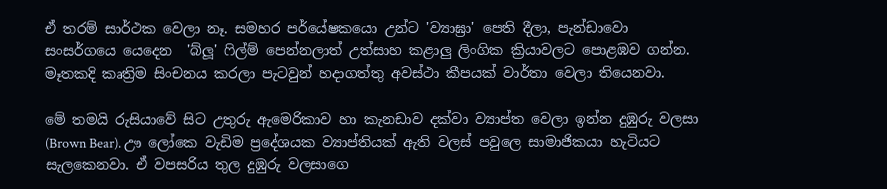ඒ තරම් සාර්ථක වෙලා නෑ. සමහර පර්යේෂකයො උන්ට 'ව්‍යාඝ්‍රා' පෙති දීලා, පැන්ඩාවො සංසර්ගයෙ යෙදෙන  'බ්ලූ' ෆිල්ම් පෙන්නලාත් උත්සාහ කළාලු ලිංගික ක්‍රියාවලට පොළඹව ගන්න. මෑතකදි කෘත්‍රිම සිංචනය කරලා පැටවුන් හදාගත්තු අවස්ථා කීපයක් වාර්තා වෙලා තියෙනවා.

මේ තමයි රුසියාවේ සිට උතුරු ඇමෙරිකාව හා කැනඩාව දක්වා ව්‍යාප්ත වෙලා ඉන්න දුඹුරු වලසා (Brown Bear). ඌ ලෝකෙ වැඩිම ප්‍රදේශයක ව්‍යාප්තියක් ඇති වලස් පවුලෙ සාමාජිකයා හැටියට සැලකෙනවා. ඒ වපසරිය තුල දුඹුරු වලසාගෙ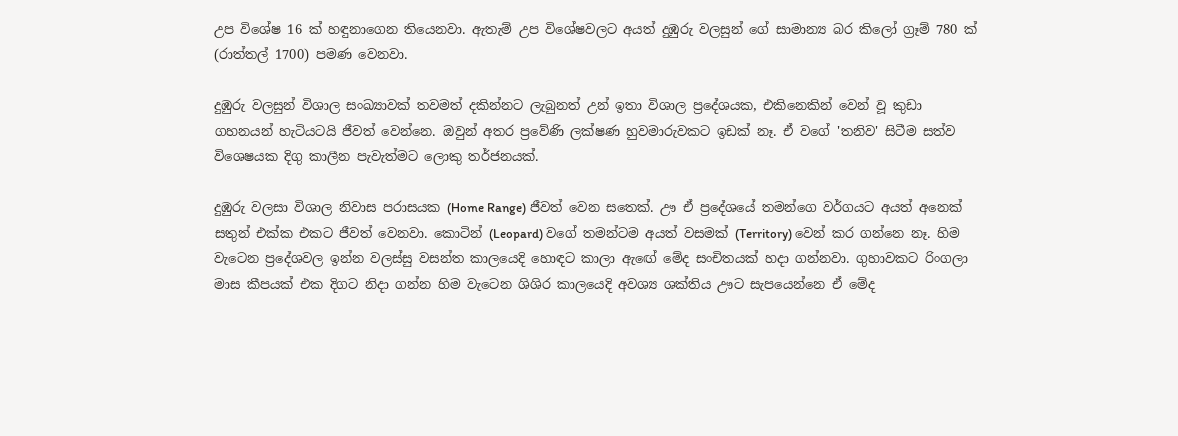උප විශේෂ 16 ක් හඳුනාගෙන තියෙනවා. ඇතැම් උප විශේෂවලට අයත් දුඹුරු වලසුන් ගේ සාමාන්‍ය බර කිලෝ ග්‍රෑම් 780 ක් (රාත්තල් 1700) පමණ වෙනවා.

දුඹුරු වලසුන් විශාල සංඛ්‍යාවක් තවමත් දකින්නට ලැබුනත් උන් ඉතා විශාල ප්‍රදේශයක, එකිනෙකින් වෙන් වූ කුඩා ගහනයන් හැටියටයි ජීවත් වෙන්නෙ. ඔවුන් අතර ප්‍රවේණි ලක්ෂණ හුවමාරුවකට ඉඩක් නෑ. ඒ වගේ 'තනිව' සිටීම සත්ව විශෙෂයක දිගු කාලීන පැවැත්මට ලොකු තර්ජනයක්.

දුඹුරු වලසා විශාල නිවාස පරාසයක (Home Range) ජීවත් වෙන සතෙක්. ඌ ඒ ප්‍රදේශයේ තමන්ගෙ වර්ගයට අයත් අනෙක් සතුන් එක්ක එකට ජීවත් වෙනවා. කොටින් (Leopard) වගේ තමන්ටම අයත් වසමක් (Territory) වෙන් කර ගන්නෙ නෑ. හිම වැටෙන ප්‍රදේශවල ඉන්න වලස්සු වසන්ත කාලයෙදි හොඳට කාලා ඇඟේ මේද සංචිතයක් හදා ගන්නවා. ගුහාවකට රිංගලා මාස කීපයක් එක දිගට නිදා ගන්න හිම වැටෙන ශිශිර කාලයෙදි අවශ්‍ය ශක්තිය ඌට සැපයෙන්නෙ ඒ මේද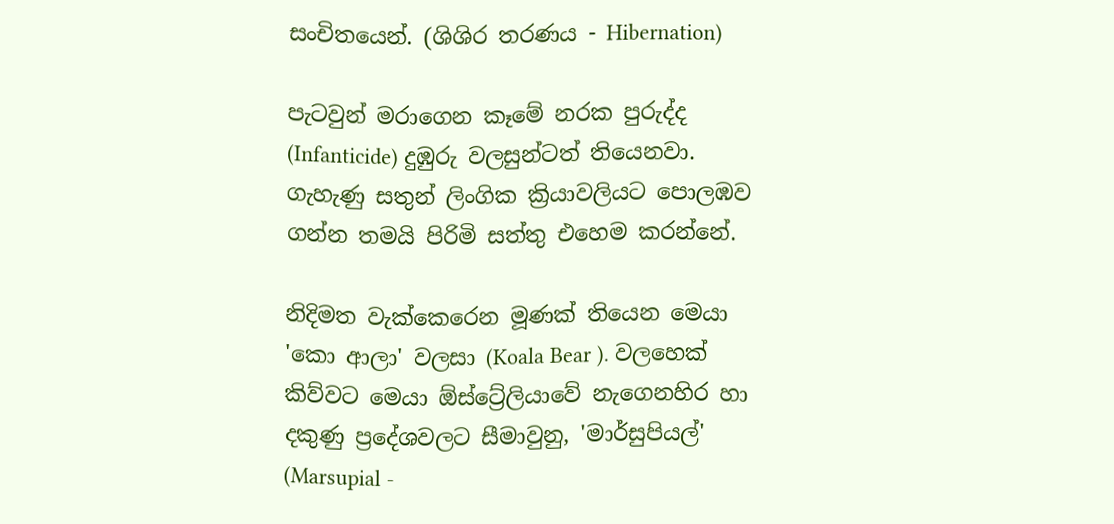සංචිතයෙන්. (ශිශිර තරණය - Hibernation)

පැටවුන් මරාගෙන කෑමේ නරක පුරුද්ද (Infanticide) දුඹුරු වලසුන්ටත් තියෙනවා. ගැහැණු සතුන් ලිංගික ක්‍රියාවලියට පොලඹව ගන්න තමයි පිරිමි සත්තු එහෙම කරන්නේ.

නිදිමත වැක්කෙරෙන මූණක් තියෙන මෙයා 'කො ආලා' වලසා (Koala Bear ). වලහෙක් කිව්වට මෙයා ඕස්ට්‍රේලියාවේ නැගෙනහිර හා දකුණු ප්‍රදේශවලට සීමාවුනු, 'මාර්සුපියල්' (Marsupial -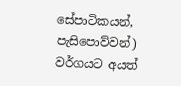සේපාටිකයන්, පැසිපොව්වන්) වර්ගයට අයත්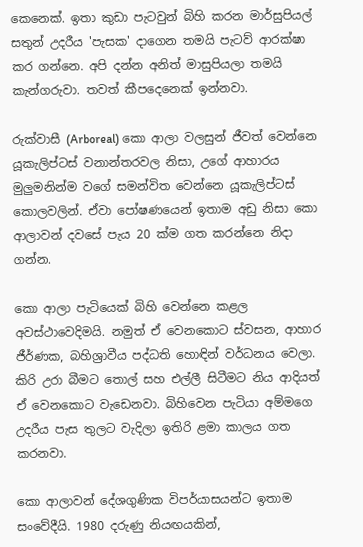කෙනෙක්. ඉතා කුඩා පැටවුන් බිහි කරන මාර්සුපියල් සතුන් උදරීය 'පැසක' දාගෙන තමයි පැටව් ආරක්ෂා කර ගන්නෙ. අපි දන්න අනිත් මාසුපියලා තමයි කැන්ගරුවා. තවත් කීපදෙනෙක් ඉන්නවා.

රුක්වාසී (Arboreal) කො ආලා වලසුන් ජීවත් වෙන්නෙ යූකැලිප්ටස් වනාන්තරවල නිසා, උගේ ආහාරය මුලුමනින්ම වගේ සමන්විත වෙන්නෙ යූකැලිප්ටස් කොලවලින්. ඒවා පෝෂණයෙන් ඉතාම අඩු නිසා කො ආලාවන් දවසේ පැය 20 ක්ම ගත කරන්නෙ නිදා ගන්න.

කො ආලා පැටියෙක් බිහි වෙන්නෙ කළල අවස්ථාවෙදිමයි. නමුත් ඒ වෙනකොට ස්වසන, ආහාර ජීර්ණක, බහිශ්‍රාවීය පද්ධති හොඳින් වර්ධනය වෙලා. කිරි උරා බීමට තොල් සහ එල්ලී සිටීමට නිය ආදියත් ඒ වෙනකොට වැඩෙනවා. බිහිවෙන පැටියා අම්මගෙ උදරීය පැස තුලට වැදිලා ඉතිරි ළමා කාලය ගත කරනවා.

කො ආලාවන් දේශගුණික විපර්යාසයන්ට ඉතාම සංවේදීයි. 1980 දරුණු නියඟයකින්,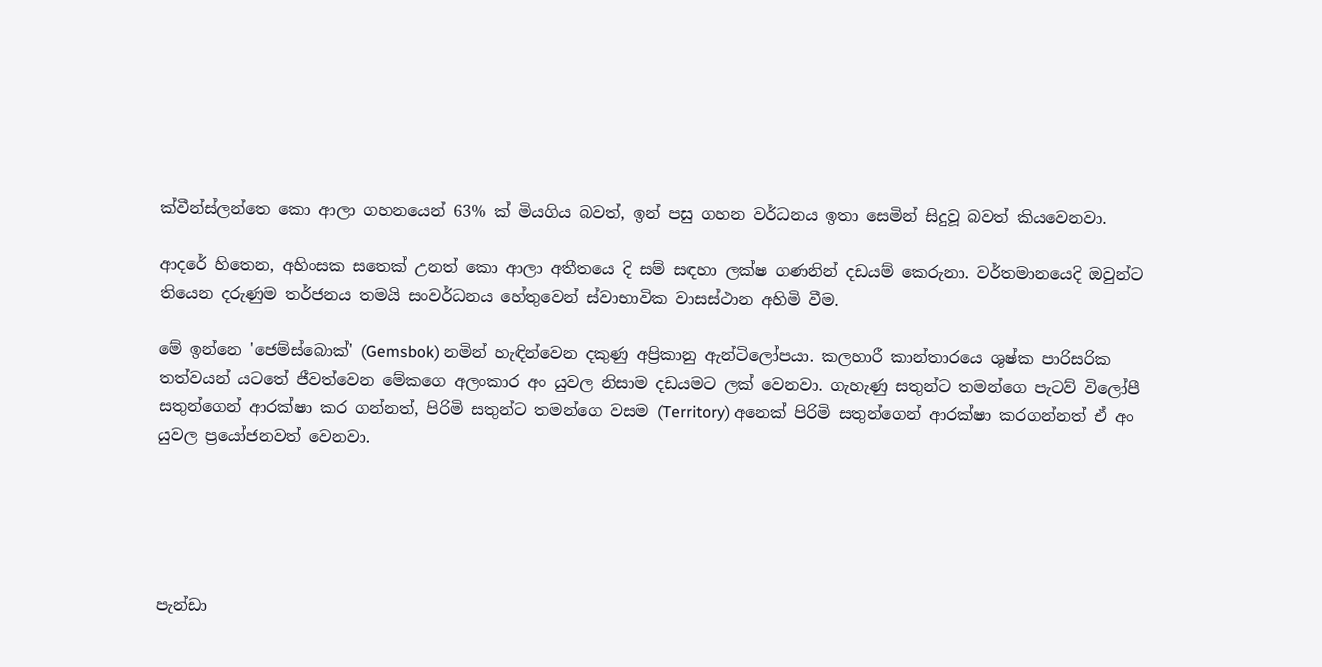ක්වීන්ස්ලන්තෙ කො ආලා ගහනයෙන් 63% ක් මියගිය බවත්, ඉන් පසු ගහන වර්ධනය ඉතා සෙමින් සිදුවූ බවත් කියවෙනවා.

ආදරේ හිතෙන, අහිංසක සතෙක් උනත් කො ආලා අතීතයෙ දි සම් සඳහා ලක්ෂ ගණනින් දඩයම් කෙරුනා. වර්තමානයෙදි ඔවුන්ට තියෙන දරුණුම තර්ජනය තමයි සංවර්ධනය හේතුවෙන් ස්වාභාවික වාසස්ථාන අහිමි වීම.

මේ ඉන්නෙ 'ජෙම්ස්බොක්' (Gemsbok) නමින් හැඳින්වෙන දකුණු අප්‍රිකානු ඇන්ටිලෝපයා. කලහාරී කාන්තාරයෙ ශුෂ්ක පාරිසරික තත්වයන් යටතේ ජීවත්වෙන මේකගෙ අලංකාර අං යුවල නිසාම දඩයමට ලක් වෙනවා. ගැහැණු සතුන්ට තමන්ගෙ පැටව් විලෝපී සතුන්ගෙන් ආරක්ෂා කර ගන්නත්, පිරිමි සතුන්ට තමන්ගෙ වසම (Territory) අනෙක් පිරිමි සතුන්ගෙන් ආරක්ෂා කරගන්නත් ඒ අං යුවල ප්‍රයෝජනවත් වෙනවා.





පැන්ඩා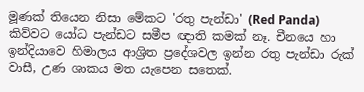මූණක් තියෙන නිසා මේකට 'රතු පැන්ඩා' (Red Panda) කිව්වට යෝධ පැන්ඩට සමීප ඥාති කමක් නෑ. චීනයෙ හා ඉන්දියාවෙ හිමාලය ආශ්‍රිත ප්‍රදේශවල ඉන්න රතු පැන්ඩා රුක් වාසී, උණ ශාකය මත යැපෙන සතෙක්.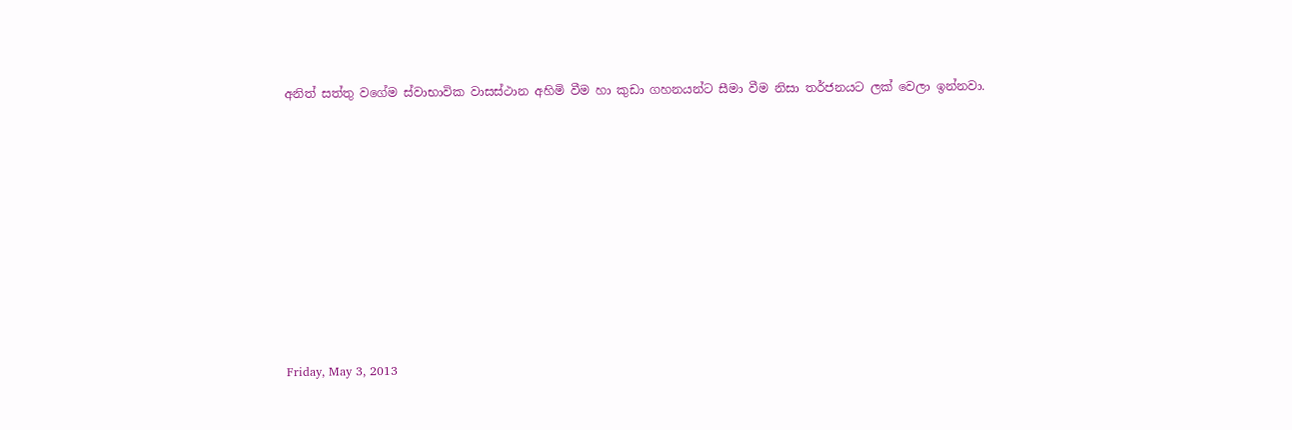අනිත් සත්තු වගේම ස්වාභාවික වාසස්ථාන අහිමි වීම හා කුඩා ගහනයන්ට සීමා වීම නිසා තර්ජනයට ලක් වෙලා ඉන්නවා.









Friday, May 3, 2013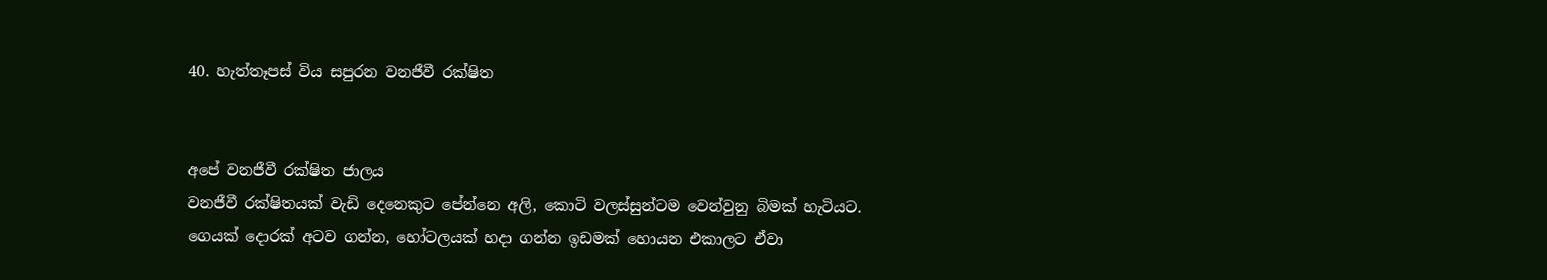40. හැත්තෑපස් විය සපුරන වනජීවී රක්ෂිත


අපේ වනජීවී රක්ෂිත ජාලය
වනජීවී රක්ෂිතයක් වැඩි දෙනෙකුට පේන්නෙ අලි, කොටි වලස්සුන්ටම වෙන්වුනු බිමක් හැටියට. ගෙයක් දොරක් අටව ගන්න, හෝටලයක් හදා ගන්න ඉඩමක් හොයන එකාලට ඒවා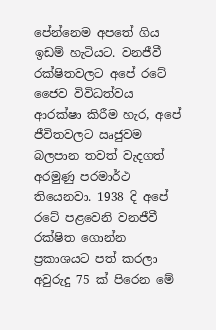පේන්නෙම අපතේ ගිය ඉඩම් හැටියට. වනජීවී රක්ෂිතවලට අපේ රටේ ජෛව විවිධත්වය ආරක්ෂා කිරීම හැර, අපේ ජීවිතවලට ඍජුවම බලපාන තවත් වැදගත් අරමුණු පරමාර්ථ තියෙනවා. 1938 දි අපේ රටේ පළවෙනි වනජීවී රක්ෂිත ගොන්න ප්‍රකාශයට පත් කරලා අවුරුදු 75 ක් පිරෙන මේ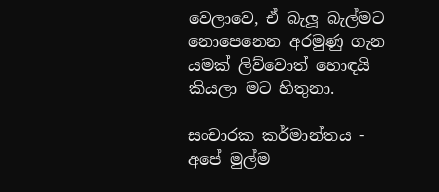වෙලාවෙ, ඒ බැලූ බැල්මට නොපෙනෙන අරමුණු ගැන යමක් ලිව්වොත් හොඳයි කියලා මට හිතුනා.

සංචාරක කර්මාන්තය - අපේ මුල්ම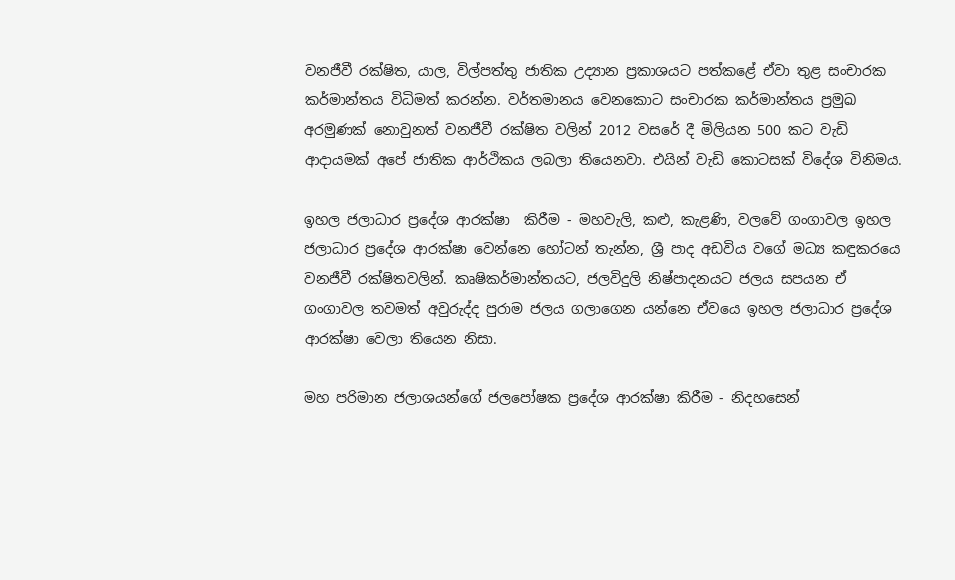වනජීවී රක්ෂිත, යාල, විල්පත්තු ජාතික උද්‍යාන ප්‍රකාශයට පත්කළේ ඒවා තුළ සංචාරක කර්මාන්තය විධිමත් කරන්න. වර්තමානය වෙනකොට සංචාරක කර්මාන්තය ප්‍රමුඛ අරමුණක් නොවුනත් වනජීවී රක්ෂිත වලින් 2012 වසරේ දී මිලියන 500 කට වැඩි ආදායමක් අපේ ජාතික ආර්ථිකය ලබලා තියෙනවා. එයින් වැඩි කොටසක් විදේශ විනිමය.

ඉහල ජලාධාර ප්‍රදේශ ආරක්ෂා  කිරීම - මහවැලි, කළු, කැළණි, වලවේ ගංගාවල ඉහල ජලාධාර ප්‍රදේශ ආරක්ෂා වෙන්නෙ හෝටන් තැන්න, ශ්‍රී පාද අඩවිය වගේ මධ්‍ය කඳුකරයෙ වනජීවී රක්ෂිතවලින්. කෘෂිකර්මාන්තයට, ජලවිදුලි නිෂ්පාදනයට ජලය සපයන ඒ ගංගාවල තවමත් අවුරුද්ද පුරාම ජලය ගලාගෙන යන්නෙ ඒවයෙ ඉහල ජලාධාර ප්‍රදේශ ආරක්ෂා වෙලා තියෙන නිසා.

මහ පරිමාන ජලාශයන්ගේ ජලපෝෂක ප්‍රදේශ ආරක්ෂා කිරීම - නිදහසෙන්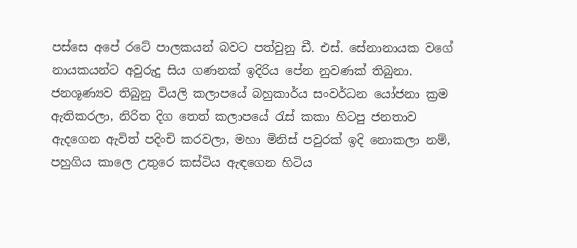පස්සෙ අපේ රටේ පාලකයන් බවට පත්වුනු ඩී. එස්. සේනානායක වගේ නායකයන්ට අවුරුදු සිය ගණනක් ඉදිරිය පේන නුවණක් තිබුනා. ජනශූණ්‍යව තිබුනු වියලි කලාපයේ බහුකාර්ය සංවර්ධන යෝජනා ක්‍රම ඇතිකරලා, නිරිත දිග තෙත් කලාපයේ ‍රැස් කකා හිටපු ජනතාව ඇදගෙන ඇවිත් පදිංචි කරවලා, මහා මිනිස් පවුරක් ඉදි නොකලා නම්, පහුගිය කාලෙ උතුරෙ කස්ටිය ඇඳගෙන හිටිය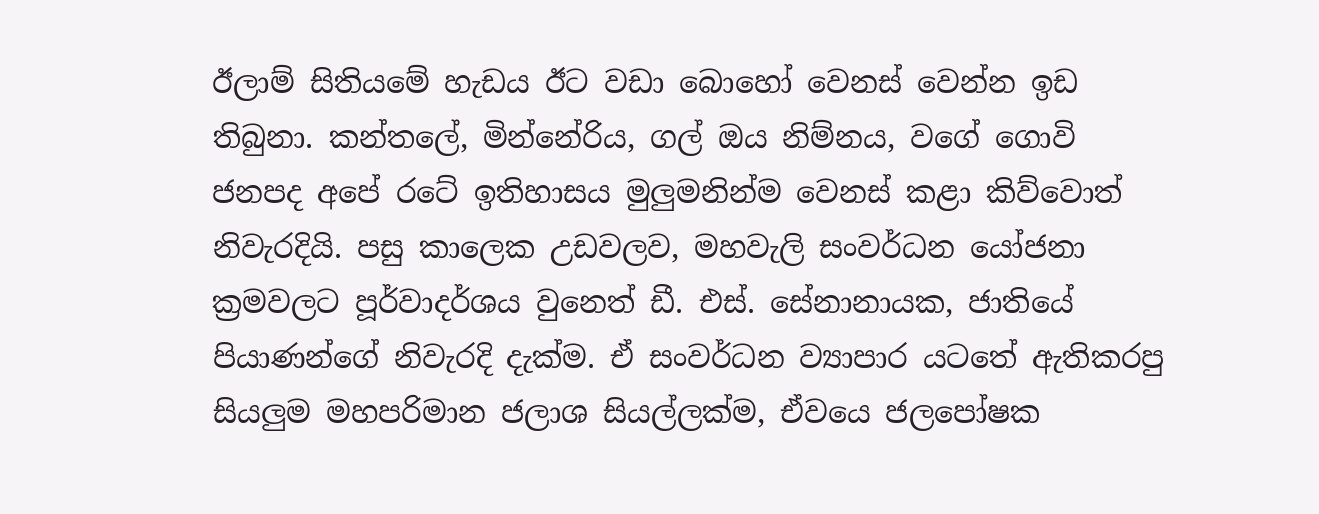ඊලාම් සිතියමේ හැඩය ඊට වඩා බොහෝ වෙනස් වෙන්න ඉඩ තිබුනා. කන්තලේ, මින්නේරිය, ගල් ඔය නිම්නය, වගේ ගොවි ජනපද අපේ රටේ ඉතිහාසය මුලුමනින්ම වෙනස් කළා කිව්වොත් නිවැරදියි. පසු කාලෙක උඩවලව, මහවැලි සංවර්ධන යෝජනා ක්‍රමවලට පූර්වාදර්ශය වුනෙත් ඩී. එස්. සේනානායක, ජාතියේ පියාණන්ගේ නිවැරදි දැක්ම. ඒ සංවර්ධන ව්‍යාපාර යටතේ ඇතිකරපු සියලුම මහපරිමාන ජලාශ සියල්ලක්ම, ඒවයෙ ජලපෝෂක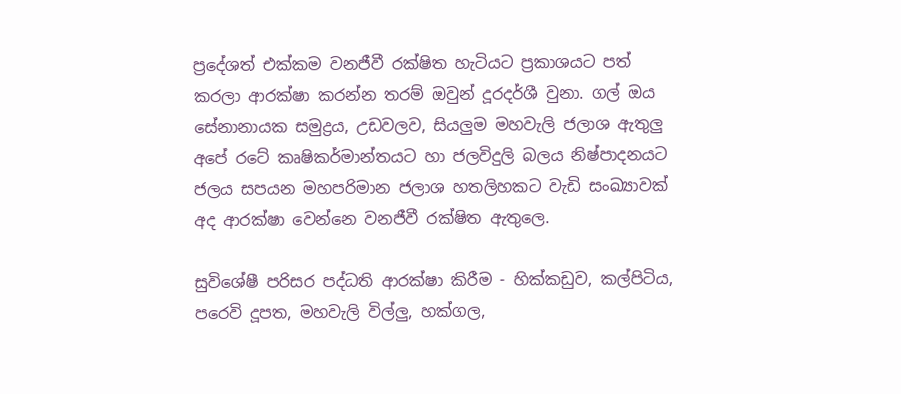ප්‍රදේශත් එක්කම වනජීවී රක්ෂිත හැටියට ප්‍රකාශයට පත් කරලා ආරක්ෂා කරන්න තරම් ඔවුන් දූරදර්ශී වුනා. ගල් ඔය සේනානායක සමුද්‍රය, උඩවලව, සියලුම මහවැලි ජලාශ ඇතුලු අපේ රටේ කෘෂිකර්මාන්තයට හා ජලවිදුලි බලය නිෂ්පාදනයට ජලය සපයන මහපරිමාන ජලාශ හතලිහකට වැඩි සංඛ්‍යාවක්  අද ආරක්ෂා වෙන්නෙ වනජීවී රක්ෂිත ඇතුලෙ.

සුවිශේෂී පරිසර පද්ධති ආරක්ෂා කිරීම - හික්කඩුව, කල්පිටිය, පරෙවි දූපත, මහවැලි විල්ලු, හක්ගල,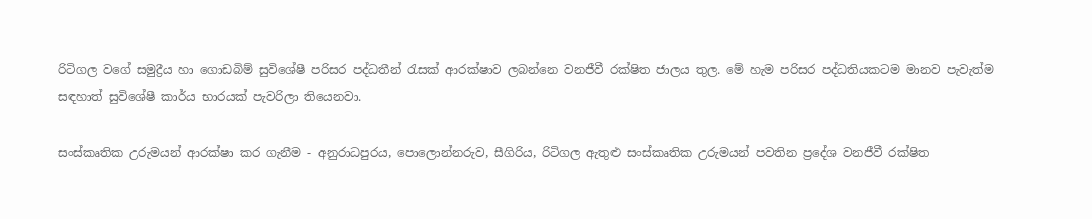රිටිගල වගේ සමුද්‍රීය හා ගොඩබිම් සුවිශේෂී පරිසර පද්ධතීන් ‍රැසක් ආරක්ෂාව ලබන්නෙ වනජීවී රක්ෂිත ජාලය තුල. මේ හැම පරිසර පද්ධතියකටම මානව පැවැත්ම සඳහාත් සුවිශේෂී කාර්ය භාරයක් පැවරිලා තියෙනවා.

සංස්කෘතික උරුමයන් ආරක්ෂා කර ගැනීම - අනුරාධපුරය, පොලොන්නරුව, සීගිරිය, රිටිගල ඇතුළු සංස්කෘතික උරුමයන් පවතින ප්‍රදේශ වනජීවී රක්ෂිත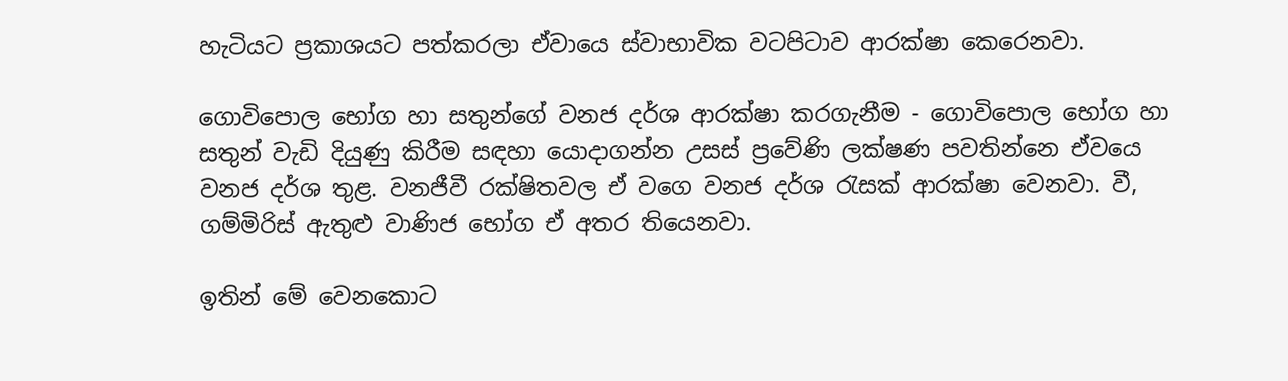හැටියට ප්‍රකාශයට පත්කරලා ඒවායෙ ස්වාභාවික වටපිටාව ආරක්ෂා කෙරෙනවා.

ගොවිපොල භෝග හා සතුන්ගේ වනජ දර්ශ ආරක්ෂා කරගැනීම - ගොවිපොල භෝග හා සතුන් වැඩි දියුණු කිරීම සඳහා යොදාගන්න උසස් ප්‍රවේණි ලක්ෂණ පවතින්නෙ ඒවයෙ වනජ දර්ශ තුළ. වනජීවී රක්ෂිතවල ඒ වගෙ වනජ දර්ශ ‍රැසක් ආරක්ෂා වෙනවා. වී, ගම්මිරිස් ඇතුළු වාණිජ භෝග ඒ අතර තියෙනවා.

ඉතින් මේ වෙනකොට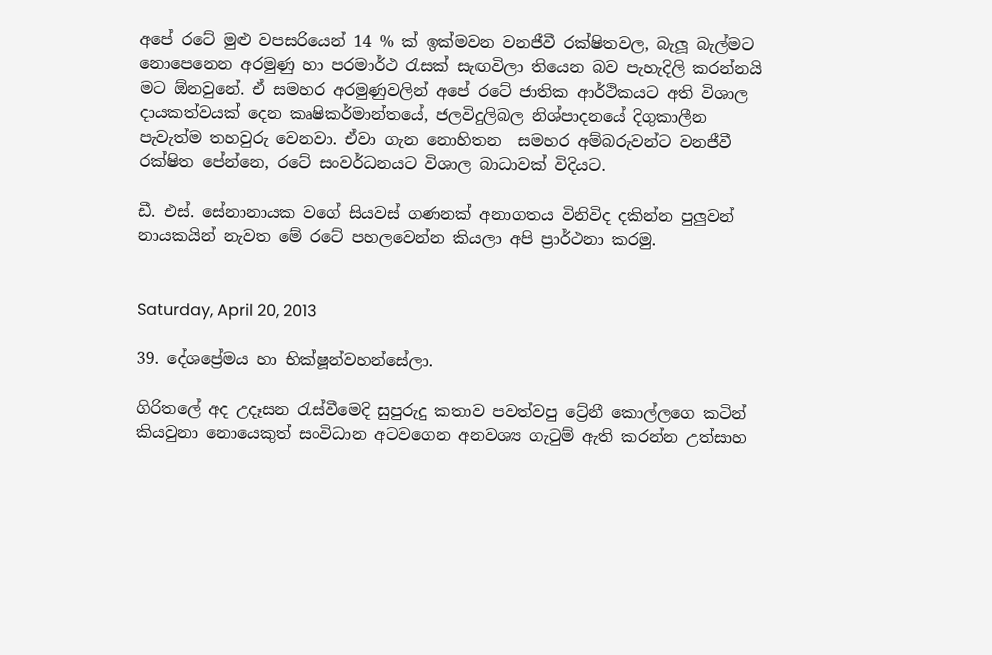අපේ රටේ මුළු වපසරියෙන් 14 % ක් ඉක්මවන වනජීවී රක්ෂිතවල, බැලූ බැල්මට නොපෙනෙන අරමුණු හා පරමාර්ථ ‍රැසක් සැඟවිලා තියෙන බව පැහැදිලි කරන්නයි මට ඕනවුනේ. ඒ සමහර අරමුණුවලින් අපේ රටේ ජාතික ආර්ථිකයට අති විශාල දායකත්වයක් දෙන කෘෂිකර්මාන්තයේ, ජලවිදුලිබල නිශ්පාදනයේ දිගුකාලීන පැවැත්ම තහවුරු වෙනවා. ඒවා ගැන නොහිතන  සමහර අම්බරුවන්ට වනජීවී රක්ෂිත පේන්නෙ, රටේ සංවර්ධනයට විශාල බාධාවක් විදියට.

ඩී. එස්. සේනානායක වගේ සියවස් ගණනක් අනාගතය විනිවිද දකින්න පුලුවන් නායකයින් නැවත මේ රටේ පහලවෙන්න කියලා අපි ප්‍රාර්ථනා කරමු.


Saturday, April 20, 2013

39. දේශප්‍රේමය හා භික්ෂූන්වහන්සේලා.

ගිරිතලේ අද උදෑසන ‍රැස්වීමෙදි සුපුරුදු කතාව පවත්වපු ට්‍රේනී කොල්ලගෙ කටින් කියවුනා නොයෙකුත් සංවිධාන අටවගෙන අනවශ්‍ය ගැ‍ටුම් ඇති කරන්න උත්සාහ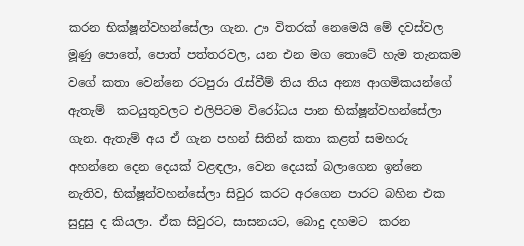කරන භික්ෂූන්වහන්සේලා ගැන. ඌ විතරක් නෙමෙයි මේ දවස්වල මූණු පොතේ, පොත් පත්තරවල, යන එන මග තොටේ හැම තැනකම වගේ කතා වෙන්නෙ රටපුරා ‍රැස්වීම් තිය තිය අන්‍ය ආගමිකයන්ගේ ඇතැම්  කටයුතුවලට එලිපිටම විරෝධය පාන භික්ෂූන්වහන්සේලා ගැන. ඇතැම් අය ඒ ගැන පහන් සිතින් කතා කළත් සමහරු අහන්නෙ දෙන දෙයක් වළඳලා, වෙන දෙයක් බලාගෙන ඉන්නෙ නැතිව, භික්ෂූන්වහන්සේලා සිවුර කරට අරගෙන පාරට බහින එක සුදුසු ද කියලා. ඒක සිවුරට, සාසනයට, බොදු දහමට  කරන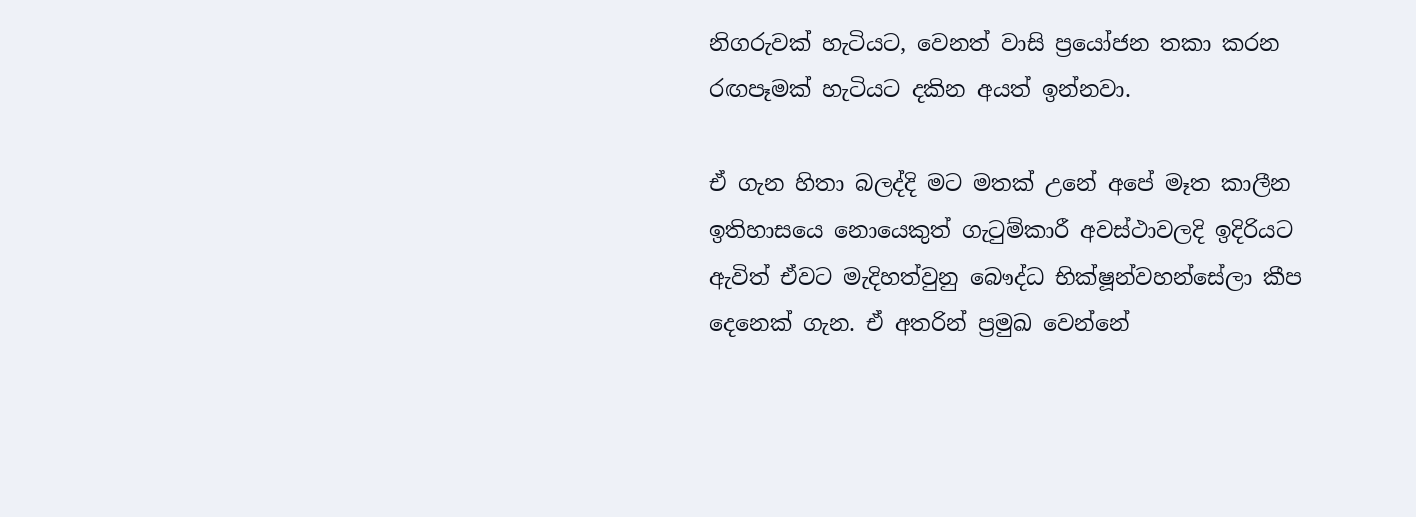නිගරුවක් හැටියට, වෙනත් වාසි ප්‍රයෝජන තකා කරන රඟපෑමක් හැටියට දකින අයත් ඉන්නවා.

ඒ ගැන හිතා බලද්දි මට මතක් උනේ අපේ මෑත කාලීන ඉතිහාසයෙ නොයෙකුත් ගැ‍ටුම්කාරී අවස්ථාවලදි ඉදිරියට ඇවිත් ඒවට මැදිහත්වුනු බෞද්ධ භික්ෂූන්වහන්සේලා කීප දෙනෙක් ගැන. ඒ අතරින් ප්‍රමුඛ වෙන්නේ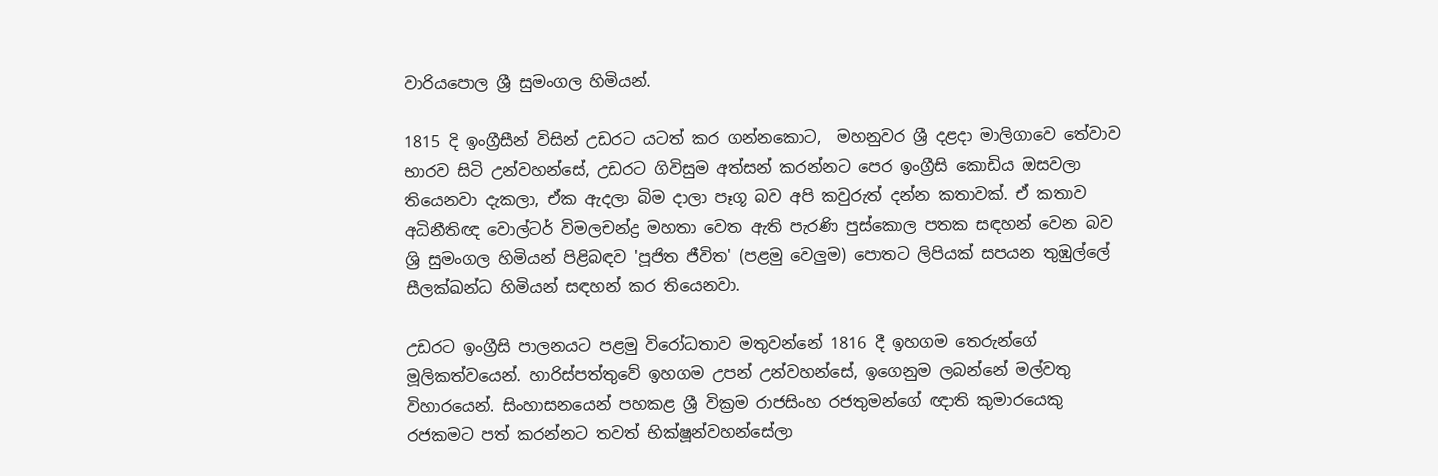වාරියපොල ශ්‍රී සුමංගල හිමියන්.

1815 දි ඉංග්‍රීසීන් විසින් උඩරට යටත් කර ගන්නකොට,  මහනුවර ශ්‍රී දළදා මාලිගාවෙ තේවාව භාරව සිටි උන්වහන්සේ, උඩරට ගිවිසුම අත්සන් කරන්නට පෙර ඉංග්‍රීසි කොඩිය ඔසවලා තියෙනවා දැකලා, ඒක ඇදලා බිම දාලා පෑගූ බව අපි කවුරුත් දන්න කතාවක්. ඒ කතාව අධිනීතිඥ වොල්ටර් විමලචන්ද්‍ර මහතා වෙත ඇති පැරණි පුස්කොල පතක සඳහන් වෙන බව ශ්‍රි සුමංගල හිමියන් පිළිබඳව 'පූජිත ජීවිත' (පළමු වෙලුම) පොතට ලිපියක් සපයන තුඹුල්ලේ සීලක්ඛන්ධ හිමියන් සඳහන් කර තියෙනවා.

උඩරට ඉංග්‍රීසි පාලනයට පළමු විරෝධතාව මතුවන්නේ 1816 දී ඉහගම තෙරුන්ගේ මූලිකත්වයෙන්. හාරිස්පත්තුවේ ඉහගම උපන් උන්වහන්සේ, ඉගෙනුම ලබන්නේ මල්වතු විහාරයෙන්. සිංහාසනයෙන් පහකළ ශ්‍රී වික්‍රම රාජසිංහ රජතුමන්ගේ ඥාති කුමාරයෙකු රජකමට පත් කරන්නට තවත් භික්ෂූන්වහන්සේලා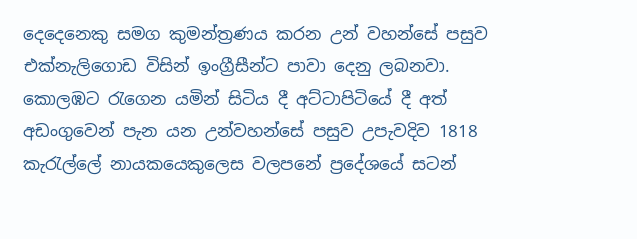දෙදෙනෙකු සමග කුමන්ත්‍රණය කරන උන් වහන්සේ පසුව එක්නැලිගොඩ විසින් ඉංග්‍රීසීන්ට පාවා දෙනු ලබනවා. කොලඹට ‍රැගෙන යමින් සිටිය දී අට්ටාපිටියේ දී අත් අඩංගුවෙන් පැන යන උන්වහන්සේ පසුව උපැවදිව 1818 කැ‍රැල්ලේ නායකයෙකුලෙස වලපනේ ප්‍රදේශයේ සටන්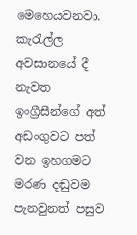මෙහෙයවනවා. කැ‍රැල්ල අවසානයේ දී නැවත ඉංග්‍රීසීන්ගේ අත් අඩංගුවට පත් වන ඉහගමට මරණ දඬුවම පැනවුනත් පසුව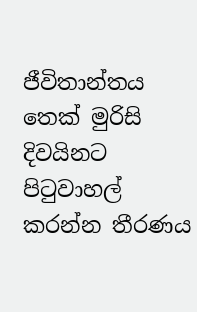ජීවිතාන්තය තෙක් මුරිසි දිවයිනට පි‍ටුවාහල් කරන්න තීරණය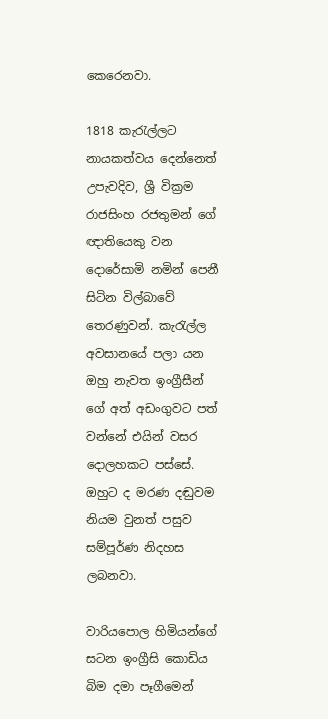කෙරෙනවා.

1818 කැ‍රැල්ලට නායකත්වය දෙන්නෙත් උපැවදිව, ශ්‍රී වික්‍රම රාජසිංහ රජතුමන් ගේ ඥාතියෙකු වන දොරේසාමි නමින් පෙනී සිටින විල්බාවේ තෙරණුවන්. කැ‍රැල්ල අවසානයේ පලා යන ඔහු නැවත ඉංග්‍රීසීන් ගේ අත් අඩංගුවට පත් වන්නේ එයින් වසර දොලහකට පස්සේ. ඔහුට ද මරණ දඬුවම නියම වුනත් පසුව සම්පූර්ණ නිදහස ලබනවා.

වාරියපොල හිමියන්ගේ සටන ඉංග්‍රීසි කොඩිය බිම දමා පෑගීමෙන්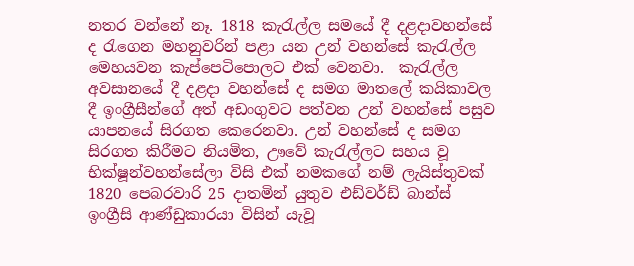නතර වන්නේ නෑ. 1818 කැ‍රැල්ල සමයේ දී දළදාවහන්සේ ද ‍රැගෙන මහනුවරින් පළා යන උන් වහන්සේ කැ‍රැල්ල මෙහයවන කැප්පෙටිපොලට එක් වෙනවා.  කැ‍රැල්ල අවසානයේ දී දළදා වහන්සේ ද සමග මාතලේ කයිකාවල දී ඉංග්‍රීසීන්ගේ අත් අඩංගුවට පත්වන උන් වහන්සේ පසුව යාපනයේ සිරගත කෙරෙනවා. උන් වහන්සේ ද සමග සිරගත කිරීමට නියමිත, ඌවේ කැ‍රැල්ලට සහය වූ භික්ෂූන්වහන්සේලා විසි එක් නමකගේ නම් ලැයිස්තුවක් 1820 පෙබරවාරි 25 දාතමින් යුතුව එඩ්වර්ඩ් බාන්ස් ඉංග්‍රීසි ආණ්ඩුකාරයා විසින් යැවූ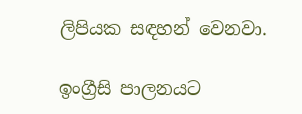ලිපියක සඳහන් වෙනවා.

ඉංග්‍රීසි පාලනයට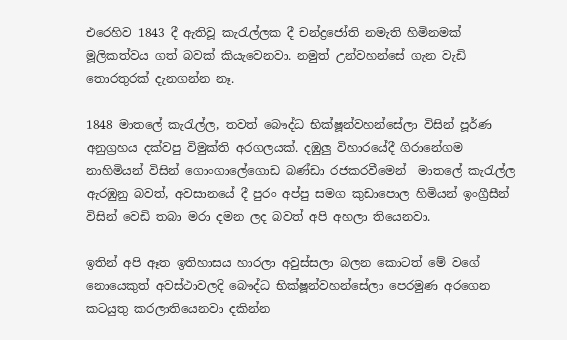එරෙහිව 1843 දී ඇතිවූ කැ‍රැල්ලක දී චන්ද්‍රජෝති නමැති හිමිනමක් මූලිකත්වය ගත් බවක් කියැවෙනවා. නමුත් උන්වහන්සේ ගැන වැඩි තොරතුරක් දැනගන්න නෑ.

1848 මාතලේ කැ‍රැල්ල, තවත් බෞද්ධ භික්ෂූන්වහන්සේලා විසින් පූර්ණ අනුග්‍රහය දක්වපු විමුක්ති අරගලයක්. දඹුලු විහාරයේදී ගිරානේගම නාහිමියන් විසින් ගොංගාලේගොඩ බණ්ඩා රජකරවීමෙන්  මාතලේ කැ‍රැල්ල ඇරඹුනු බවත්, අවසානයේ දී පුරං අප්පු සමග කුඩාපොල හිමියන් ඉංග්‍රීසීන් විසින් වෙඩි තබා මරා දමන ලද බවත් අපි අහලා තියෙනවා.

ඉතින් අපි ඈත ඉතිහාසය හාරලා අවුස්සලා බලන කොටත් මේ වගේ නොයෙකුත් අවස්ථාවලදි බෞද්ධ භික්ෂූන්වහන්සේලා පෙරමුණ අරගෙන කටයුතු කරලාතියෙනවා දකින්න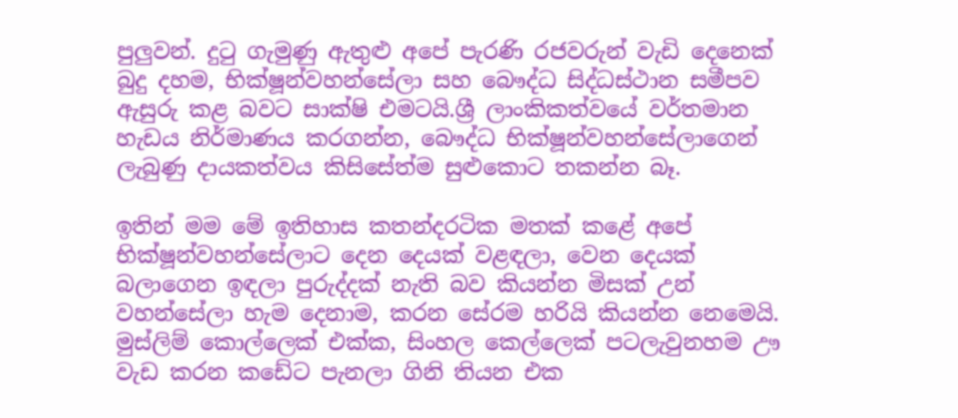පුලුවන්. දු‍ටු ගැමුණු ඇතුළු අපේ පැරණි රජවරුන් වැඩි දෙනෙක් බුදු දහම, භික්ෂූන්වහන්සේලා සහ බෞද්ධ සිද්ධස්ථාන සමීපව ඇසුරු කළ බවට සාක්ෂි එමටයි.ශ්‍රී ලාංකිකත්වයේ වර්තමාන හැඩය නිර්මාණය කරගන්න, බෞද්ධ භික්ෂූන්වහන්සේලාගෙන් ලැබුණු දායකත්වය කිසිසේත්ම සුළුකොට තකන්න බෑ.

ඉතින් මම මේ ඉතිහාස කතන්දරටික මතක් කළේ අපේ භික්ෂූන්වහන්සේලාට දෙන දෙයක් වළඳලා, වෙන දෙයක් බලාගෙන ඉඳලා පුරුද්දක් නැති බව කියන්න මිසක් උන් වහන්සේලා හැම දෙනාම, කරන සේරම හරියි කියන්න නෙමෙයි. මුස්ලිම් කොල්ලෙක් එක්ක, සිංහල කෙල්ලෙක් පටලැවුනහම ඌ වැඩ කරන කඩේට පැනලා ගිනි තියන එක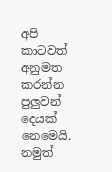අපි කාටවත් අනුමත කරන්න පුලුවන් දෙයක් නෙමෙයි. නමුත්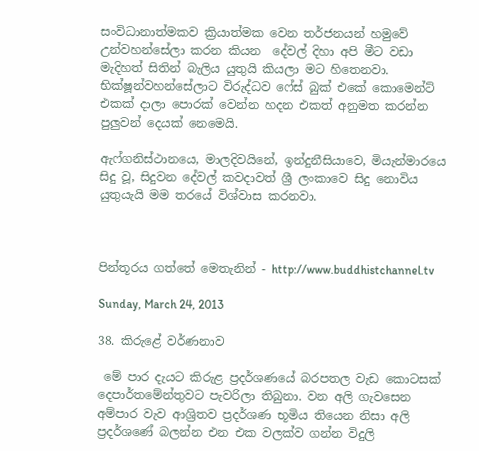සංවිධානාත්මකව ක්‍රියාත්මක වෙන තර්ජනයන් හමුවේ උන්වහන්සේලා කරන කියන  දේවල් දිහා අපි මීට වඩා මැදිහත් සිතින් බැලිය යුතුයි කියලා මට හිතෙනවා. භික්ෂූන්වහන්සේලාට විරුද්ධව ෆේස් බුක් එකේ කොමෙන්ට් එකක් දාලා පොරක් වෙන්න හදන එකත් අනුමත කරන්න පුලුවන් දෙයක් නෙමෙයි.

ඇෆ්ගනිස්ථානයෙ, මාලදිවයිනේ, ඉන්දුනීසියාවෙ, මියැන්මාරයෙ සිදු වූ, සිදුවන දේවල් කවදාවත් ශ්‍රී ලංකාවෙ සිදු නොවිය යුතුයැයි මම තරයේ විශ්වාස කරනවා.



පින්තූරය ගත්තේ මෙතැනින් - http://www.buddhistchannel.tv

Sunday, March 24, 2013

38. කිරුළේ වර්ණනාව

 මේ පාර දැයට කිරුළ ප්‍රදර්ශණයේ බරපතල වැඩ කොටසක් දෙපාර්තමේන්තුවට පැවරිලා තිබුනා. වන අලි ගැවසෙන අම්පාර වැව ආශ්‍රිතව ප්‍රදර්ශණ භූමිය තියෙන නිසා අලි ප්‍රදර්ශණේ බලන්න එන එක වලක්ව ගන්න විදුලි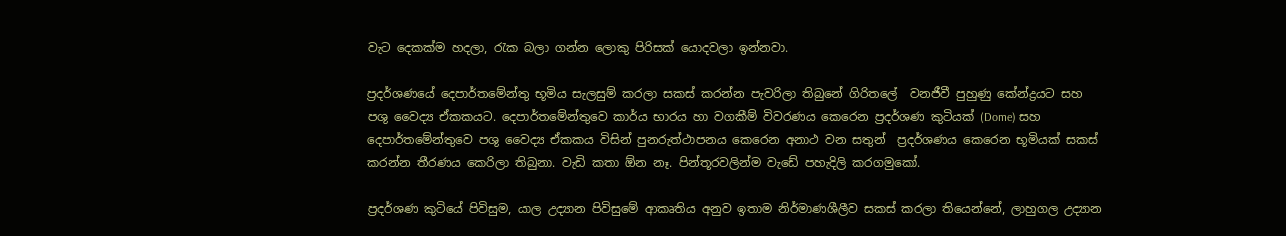වැට දෙකක්ම හදලා, රැක බලා ගන්න ලොකු පිරිසක් යොදවලා ඉන්නවා.

ප්‍රදර්ශණයේ දෙපාර්තමේන්තු භූමිය සැලසුම් කරලා සකස් කරන්න පැවරිලා තිබුනේ ගිරිතලේ  වනජීවී පුහුණු කේන්ද්‍රයට සහ පශු වෛද්‍ය ඒකකයට. දෙපාර්තමේන්තුවෙ කාර්ය භාරය හා වගකීම් විවරණය කෙරෙන ප්‍රදර්ශණ කුටියක් (Dome) සහ  දෙපාර්තමේන්තුවෙ පශු වෛද්‍ය ඒකකය විසින් පුනරුත්ථාපනය කෙරෙන අනාථ වන සතුන්  ප්‍රදර්ශණය කෙරෙන භූමියක් සකස් කරන්න තීරණය කෙරිලා තිබුනා. වැඩි කතා ඕන නෑ. පින්තූරවලින්ම වැඩේ පහැදිලි කරගමුකෝ.

ප්‍රදර්ශණ කුටියේ පිවිසුම, යාල උද්‍යාන පිවිසුමේ ආකෘතිය අනුව ඉතාම නිර්මාණශීලීව සකස් කරලා තියෙන්නේ, ලාහුගල උද්‍යාන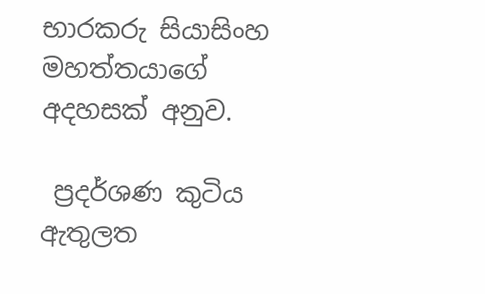භාරකරු සියාසිංහ මහත්තයාගේ අදහසක් අනුව.

 ප්‍රදර්ශණ කුටිය ඇතුලත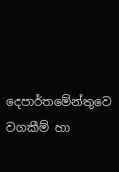දෙපාර්තමේන්තුවෙ වගකීම් හා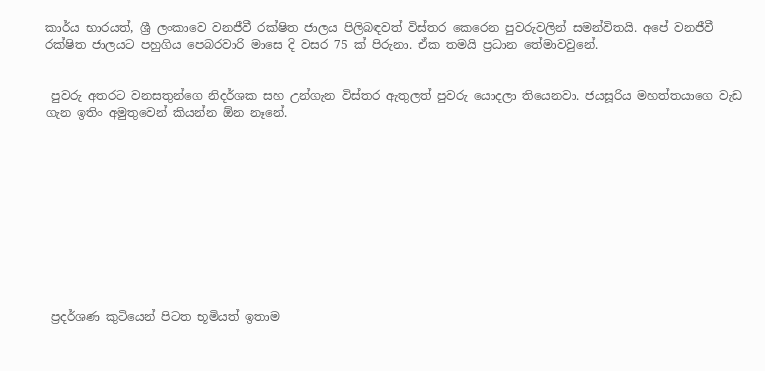කාර්ය භාරයත්, ශ්‍රී ලංකාවෙ වනජීවී රක්ෂිත ජාලය පිලිබඳවත් විස්තර කෙරෙන පුවරුවලින් සමන්විතයි. අපේ වනජීවී රක්ෂිත ජාලයට පහුගිය පෙබරවාරි මාසෙ දි වසර 75 ක් පිරුනා. ඒක තමයි ප්‍රධාන තේමාවවුනේ.


 පුවරු අතරට වනසතුන්ගෙ නිදර්ශක සහ උන්ගැන විස්තර ඇතුලත් පුවරු යොදලා තියෙනවා. ජයසූරිය මහත්තයාගෙ වැඩ ගැන ඉතිං අමුතුවෙන් කියන්න ඕන නෑනේ.











 ප්‍රදර්ශණ කුටියෙන් පිටත භූමියත් ඉතාම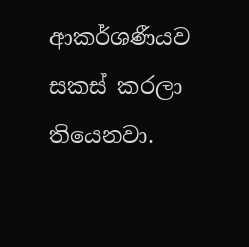ආකර්ශණීයව සකස් කරලා තියෙනවා.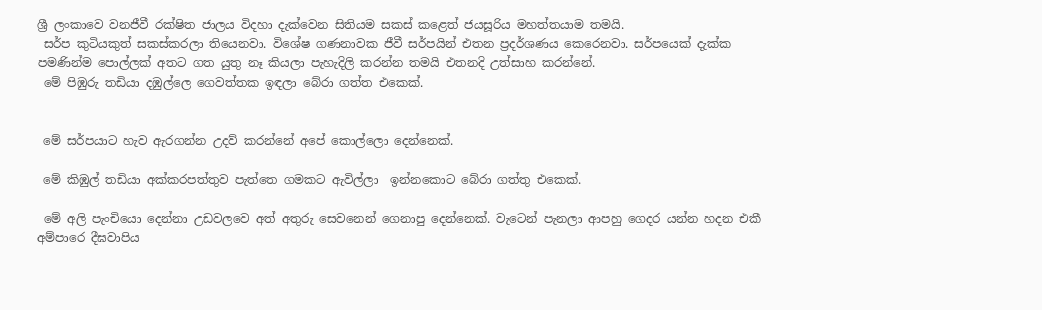ශ්‍රී ලංකාවෙ වනජීවී රක්ෂිත ජාලය විදහා දැක්වෙන සිතියම සකස් කළෙත් ජයසූරිය මහත්තයාම තමයි.
 සර්ප කුටියකුත් සකස්කරලා තියෙනවා. විශේෂ ගණනාවක ජීවී සර්පයින් එතන ප්‍රදර්ශණය කෙරෙනවා. සර්පයෙක් දැක්ක පමණින්ම පොල්ලක් අතට ගත යුතු නෑ කියලා පැහැදිලි කරන්න තමයි එතනදි උත්සාහ කරන්නේ.
 මේ පිඹුරු තඩියා දඹුල්ලෙ ගෙවත්තක ඉඳලා බේරා ගත්ත එකෙක්.


 මේ සර්පයාට හැව ඇරගන්න උදව් කරන්නේ අපේ කොල්ලො දෙන්නෙක්.

 මේ කිඹුල් තඩියා අක්කරපත්තුව පැත්තෙ ගමකට ඇවිල්ලා  ඉන්නකොට බේරා ගත්තු එකෙක්.

 මේ අලි පැංචියො දෙන්නා උඩවලවෙ අත් අතුරු සෙවනෙන් ගෙනාපු දෙන්නෙක්. වැටෙන් පැනලා ආපහු ගෙදර යන්න හදන එකී අම්පාරෙ දීඝවාපිය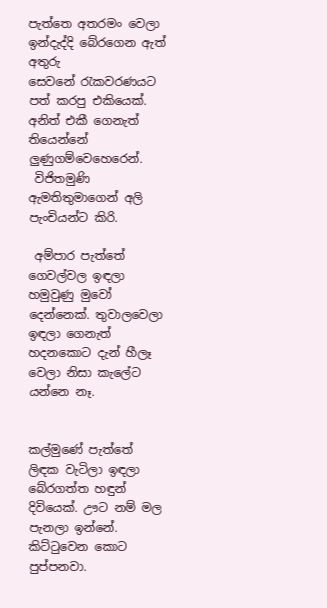පැත්තෙ අතරමං වෙලා ඉන්දැද්දි බේරගෙන ඇත් අතුරු සෙවනේ ‍රැකවරණයට පත් කරපු එකියෙක්. අනිත් එකී ගෙනැත් තියෙන්නේ ලුණුගම්වෙහෙරෙන්.
 විජිතමුණි ඇමතිතුමාගෙන් අලි පැංචියන්ට කිරි.

 අම්පාර පැත්තේ ගෙවල්වල ඉඳලා හමුවුණු මුවෝ දෙන්නෙක්. තුවාලවෙලා ඉඳලා ගෙනැත් හදනකොට දැන් හීලෑ වෙලා නිසා කැලේට යන්නෙ නෑ.


කල්මුණේ පැත්තේ ලිඳක වැටිලා ඉඳලා බේරගත්ත හඳුන් දිවියෙක්. ඌට නම් මල පැනලා ඉන්නේ. කිට්‍ටුවෙන කොට පුප්පනවා.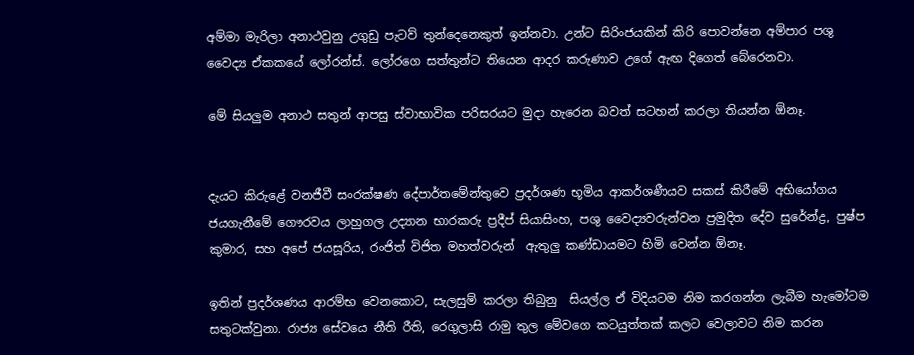අම්මා මැරිලා අනාථවුනු උගුඩු පැටව් තුන්දෙනෙකුත් ඉන්නවා. උන්ට සිරිංජයකින් කිරි පොවන්නෙ අම්පාර පශු වෛද්‍ය ඒකකයේ ලෝරන්ස්. ලෝරගෙ සත්තුන්ට තියෙන ආදර කරුණාව උගේ ඇඟ දිගෙත් බේරෙනවා.

මේ සියලුම අනාථ සතුන් ආපසු ස්වාභාවික පරිසරයට මුදා හැරෙන බවත් සටහන් කරලා තියන්න ඕනෑ.


දැයට කිරුළේ වනජීවී සංරක්ෂණ දේපාර්තමේන්තුවෙ ප්‍රදර්ශණ භූමිය ආකර්ශණීයව සකස් කිරීමේ අභියෝගය ජයගැනීමේ ගෞරවය ලාහුගල උද්‍යාන භාරකරු ප්‍රදීප් සියාසිංහ, පශු වෛද්‍යවරුන්වන ප්‍රමුදිත දේව සුරේන්ද්‍ර, පුෂ්ප කුමාර, සහ අපේ ජයසූරිය, රංජිත් විජිත මහත්වරුන්  ඇතුලු කණ්ඩායමට හිමි වෙන්න ඕනෑ.

ඉතින් ප්‍රදර්ශණය ආරම්භ වෙනකොට, සැලසුම් කරලා තිබුනු  සියල්ල ඒ විදියටම නිම කරගන්න ලැබීම හැමෝටම සතුටක්වුනා. රාජ්‍ය සේවයෙ නීති රීති, රෙගුලාසි රාමු තුල මේවගෙ කටයුත්තක් කලට වෙලාවට නිම කරන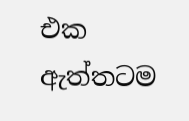එක ඇත්තටම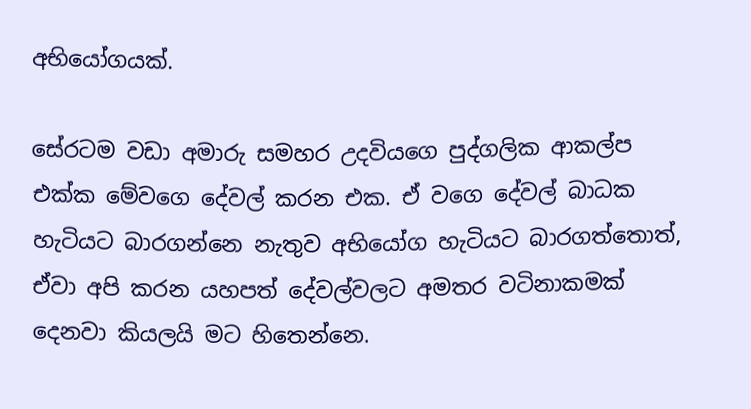අභියෝගයක්.

සේරටම වඩා අමාරු සමහර උදවියගෙ පුද්ගලික ආකල්ප එක්ක මේවගෙ දේවල් කරන එක. ඒ වගෙ දේවල් බාධක හැටියට බාරගන්නෙ නැතුව අභියෝග හැටියට බාරගත්තොත්, ඒවා අපි කරන යහපත් දේවල්වලට අමතර වටිනාකමක් දෙනවා කියලයි මට හිතෙන්නෙ.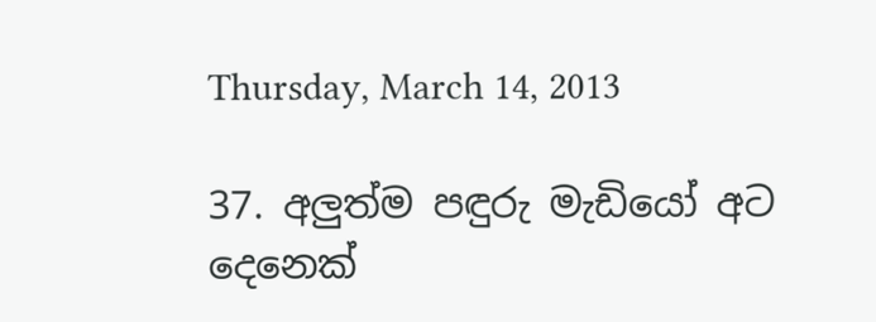Thursday, March 14, 2013

37. අලුත්ම පඳුරු මැඩියෝ අට දෙනෙක්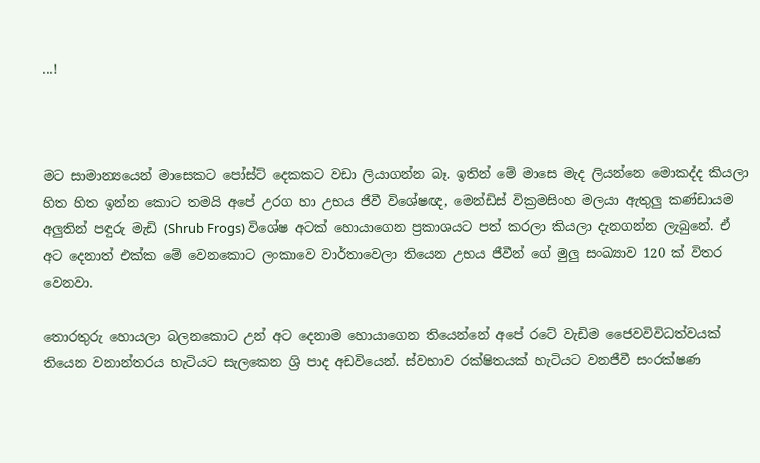...!



මට සාමාන්‍යයෙන් මාසෙකට පෝස්ට් දෙකකට වඩා ලියාගන්න බෑ. ඉතින් මේ මාසෙ මැද ලියන්නෙ මොකද්ද කියලා හිත හිත ඉන්න කොට තමයි අපේ උරග හා උභය ජීවී විශේෂඥ, මෙන්ඩිස් වික්‍රමසිංහ මලයා ඇතුලු කණ්ඩායම අලුතින් පඳුරු මැඩි (Shrub Frogs) විශේෂ අටක් හොයාගෙන ප්‍රකාශයට පත් කරලා කියලා දැනගන්න ලැබුනේ. ඒ අට දෙනාත් එක්ක මේ වෙනකොට ලංකාවෙ වාර්තාවෙලා තියෙන උභය ජීවීන් ගේ මුලු සංඛ්‍යාව 120 ක් විතර වෙනවා.

තොරතුරු හොයලා බලනකොට උන් අට දෙනාම හොයාගෙන තියෙන්නේ අපේ රටේ වැඩිම ජෛවවිවිධත්වයක් තියෙන වනාන්තරය හැටියට සැලකෙන ශ්‍රි පාද අඩවියෙන්. ස්වභාව රක්ෂිතයක් හැටියට වනජීවී සංරක්ෂණ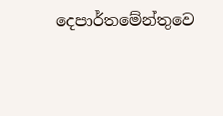දෙපාර්තමේන්තුවෙ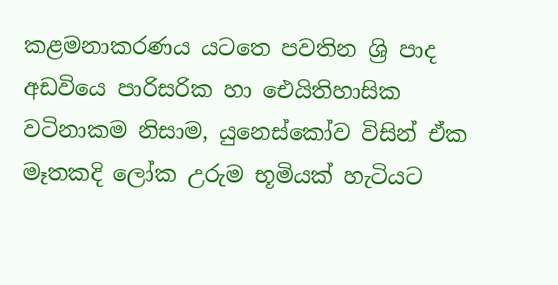කළමනාකරණය යටතෙ පවතින ශ්‍රි පාද අඩවියෙ පාරිසරික හා ඓයිතිහාසික වටිනාකම නිසාම, යුනෙස්කෝව විසින් ඒක මෑතකදි ලෝක උරුම භූමියක් හැටියට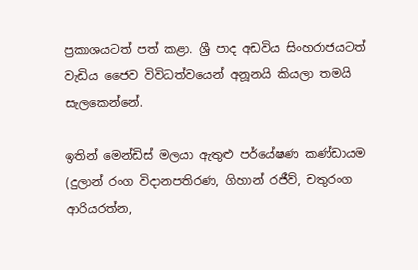ප්‍රකාශයටත් පත් කළා. ශ්‍රී පාද අඩවිය සිංහරාජයටත් වැඩිය ජෛව විවිධත්වයෙන් අනූනයි කියලා තමයි සැලකෙන්නේ.

ඉතින් මෙන්ඩිස් මලයා ඇතුළු පර්යේෂණ කණ්ඩායම (දුලාන් රංග විදානපතිරණ, ගිහාන් රජීව්, චතුරංග ආරියරත්න,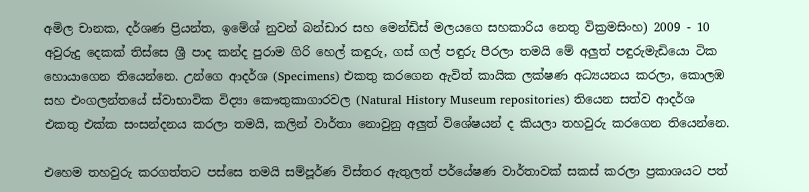අමිල චානක, දර්ශණ ප්‍රියන්ත, ඉමේශ් නුවන් බන්ඩාර සහ මෙන්ඩිස් මලයගෙ සහකාරිය නෙතු වික්‍රමසිංහ) 2009 - 10 අවුරුදු දෙකක් තිස්සෙ ශ්‍රී පාද කන්ද පුරාම ගිරි හෙල් කඳුරු, ගස් ගල් පඳුරු පීරලා තමයි මේ අලුත් පඳුරුමැඩියො ටික හොයාගෙන තියෙන්නෙ. උන්ගෙ ආදර්ශ (Specimens) එකතු කරගෙන ඇවිත් කායික ලක්ෂණ අධ්‍යයනය කරලා, කොලඹ සහ එංගලන්තයේ ස්වාභාවික විද්‍යා කෞතුකාගාරවල (Natural History Museum repositories) තියෙන සත්ව ආදර්ශ එකතු එක්ක සංසන්දනය කරලා තමයි, කලින් වාර්තා නොවුනු අලුත් විශේෂයන් ද කියලා තහවුරු කරගෙන තියෙන්නෙ.

එහෙම තහවුරු කරගත්තට පස්සෙ තමයි සම්පූර්ණ විස්තර ඇතුලත් පර්යේෂණ වාර්තාවක් සකස් කරලා ප්‍රකාශයට පත්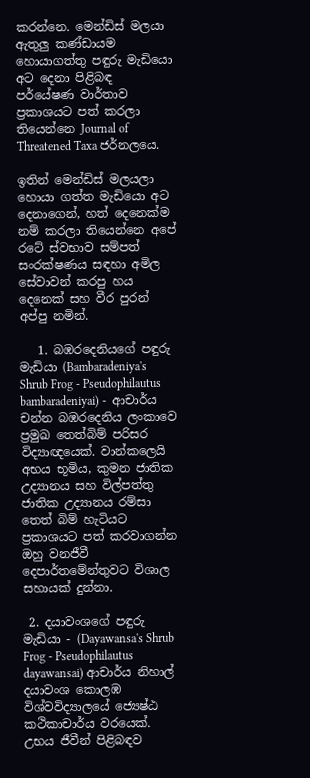කරන්නෙ. මෙන්ඩිස් මලයා ඇතුලු කණ්ඩායම හොයාගත්තු පඳුරු මැඩියො අට දෙනා පිළිබඳ පර්යේෂණ වාර්තාව ප්‍රකාශයට පත් කරලා තියෙන්නෙ Journal of Threatened Taxa ජර්නලයෙ.

ඉතින් මෙන්ඩිස් මලයලා හොයා ගත්ත මැඩියො අට දෙනාගෙන්, හත් දෙනෙක්ම නම් කරලා තියෙන්නෙ අපේ රටේ ස්වභාව සම්පත් සංරක්ෂණය සඳහා අමිල සේවාවන් කරපු හය දෙනෙක් සහ වීර පුරන් අප්පු නමින්.

   1. බඹරදෙනියගේ පඳුරු මැඩියා (Bambaradeniya's Shrub Frog - Pseudophilautus bambaradeniyai) -  ආචාර්ය චන්න බඹරදෙනිය ලංකාවෙ  ප්‍රමුඛ තෙත්බිම් පරිසර විද්‍යාඥයෙක්. වාන්කලෙයි අභය භූමිය, කුමන ජාතික උද්‍යානය සහ විල්පත්තු ජාතික උද්‍යානය රම්සා තෙත් බිම් හැටියට  ප්‍රකාශයට පත් කරවාගන්න ඔහු වනජීවී දෙපාර්තමේන්තුවට විශාල සහායක් දුන්නා.

 2. දයාවංශගේ පඳුරු මැඩියා - (Dayawansa's Shrub Frog - Pseudophilautus dayawansai) ආචාර්ය නිහාල් දයාවංශ කොලඹ විශ්වවිද්‍යාලයේ ජ්‍යෙෂ්ඨ කථිකාචාර්ය වරයෙක්. උභය ජීවීන් පිළිබඳව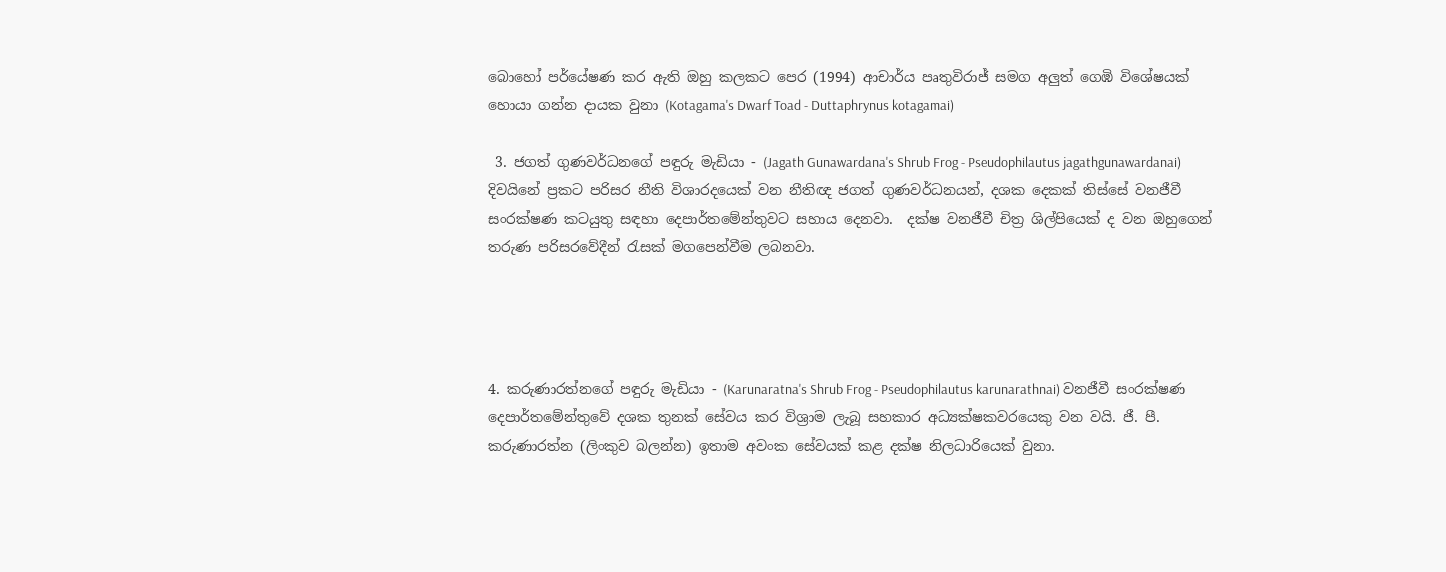බොහෝ පර්යේෂණ කර ඇති ඔහු කලකට පෙර (1994) ආචාර්ය පෘතුවිරාජ් සමග අලුත් ගෙඹි විශේෂයක් හොයා ගන්න දායක වුනා (Kotagama's Dwarf Toad - Duttaphrynus kotagamai)

 3. ජගත් ගුණවර්ධනගේ පඳුරු මැඩියා - (Jagath Gunawardana's Shrub Frog - Pseudophilautus jagathgunawardanai)  දිවයිනේ ප්‍රකට පරිසර නීති විශාරදයෙක් වන නීතිඥ ජගත් ගුණවර්ධනයන්, දශක දෙකක් තිස්සේ වනජීවී සංරක්ෂණ කටයුතු සඳහා දෙපාර්තමේන්තුවට සහාය දෙනවා.  දක්ෂ වනජීවී චිත්‍ර ශිල්පියෙක් ද වන ඔහුගෙන් තරුණ පරිසරවේදීන් ‍රැසක් මගපෙන්වීම ලබනවා.




4. කරුණාරත්නගේ පඳුරු මැඩියා - (Karunaratna's Shrub Frog - Pseudophilautus karunarathnai) වනජීවී සංරක්ෂණ දෙපාර්තමේන්තුවේ දශක තුනක් සේවය කර විශ්‍රාම ලැබූ සහකාර අධ්‍යක්ෂකවරයෙකු වන වයි. ජී. පී. කරුණාරත්න (ලිංකුව බලන්න) ඉතාම අවංක සේවයක් කළ දක්ෂ නිලධාරියෙක් වුනා.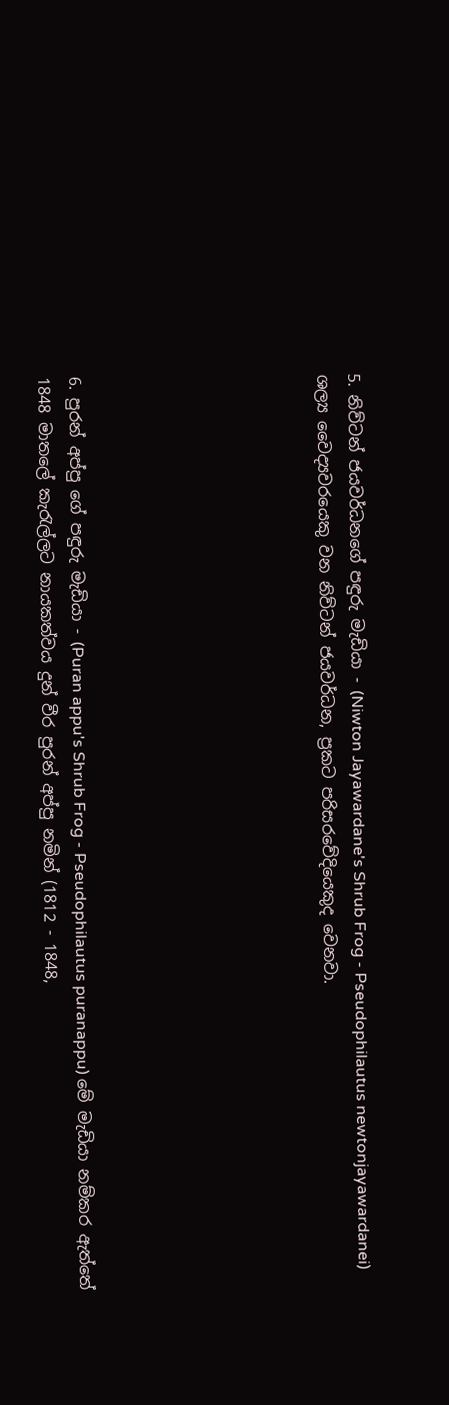5. නිව්ටන් ජයවර්ධනගේ පඳුරු මැඩියා - (Niwton Jayawardane's Shrub Frog - Pseudophilautus newtonjayawardanei)  ශල්‍ය වෛද්‍යවරයෙකු වන නිව්ටන් ජයවර්ධන, ප්‍රකට පරිසරවේදියෙකුද වෙනවා.







6. පුරන් අප්පු ගේ පඳුරු මැඩියා - (Puran appu's Shrub Frog - Pseudophilautus puranappu) මේ මැඩියා නම්කර ඇත්තේ 1848 මාතලේ කැ‍රැල්ලට නායකත්වය දුන් වීර පුරන් අප්පු නමින් (1812 - 1848,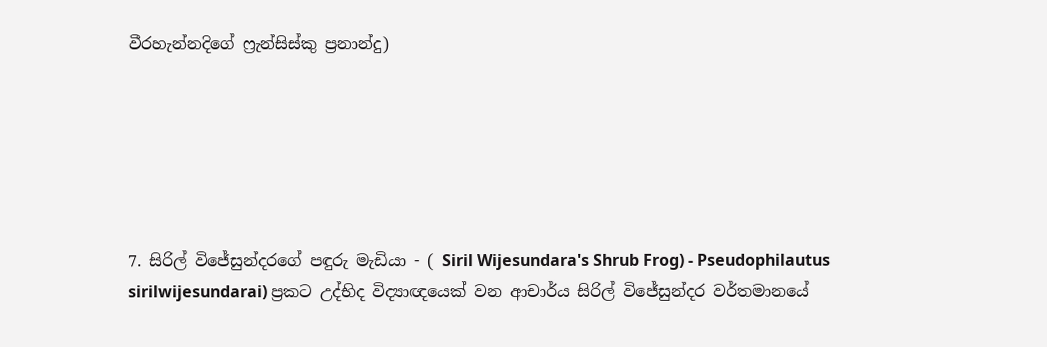වීරහැන්නදිගේ ෆ්‍රැන්සිස්කු ප්‍රනාන්දු)






7. සිරිල් විජේසුන්දරගේ පඳුරු මැඩියා - ( Siril Wijesundara's Shrub Frog) - Pseudophilautus sirilwijesundarai) ප්‍රකට උද්භිද විද්‍යාඥයෙක් වන ආචාර්ය සිරිල් විජේසුන්දර වර්තමානයේ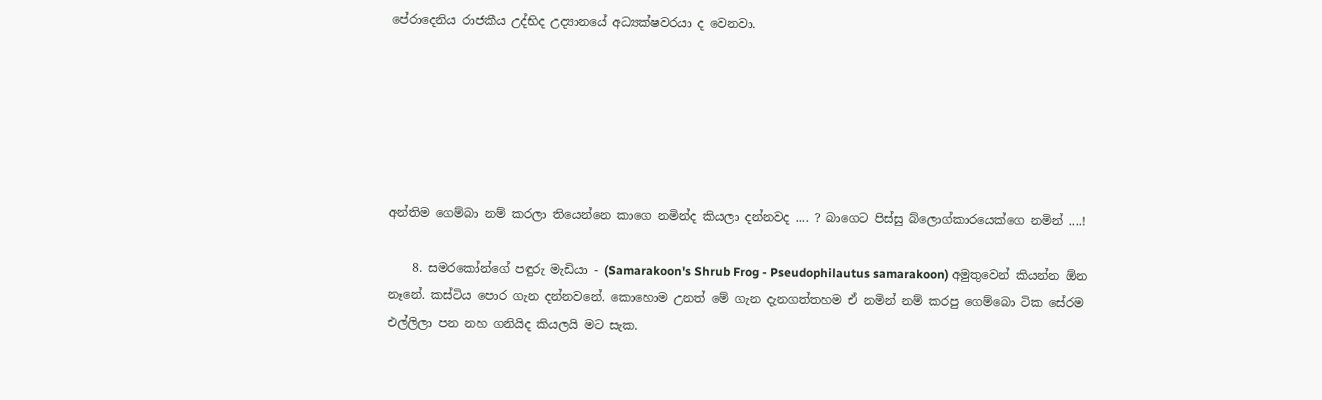පේරාදෙනිය රාජකීය උද්භිද උද්‍යානයේ අධ්‍යක්ෂවරයා ද වෙනවා.






අන්තිම ගෙම්බා නම් කරලා තියෙන්නෙ කාගෙ නමින්ද කියලා දන්නවද .... ? බාගෙට පිස්සු බ්ලොග්කාරයෙක්ගෙ නමින් ....!

    8. සමරකෝන්ගේ පඳුරු මැඩියා - (Samarakoon's Shrub Frog - Pseudophilautus samarakoon) අමුතුවෙන් කියන්න ඕන නෑනේ. කස්ටිය පොර ගැන දන්නවනේ. කොහොම උනත් මේ ගැන දැනගත්තහම ඒ නමින් නම් කරපු ගෙම්බො ටික සේරම එල්ලිලා පන නහ ගනියිද කියලයි මට සැක.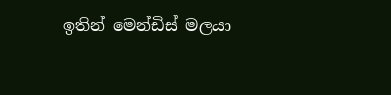ඉතින් මෙන්ඩිස් මලයා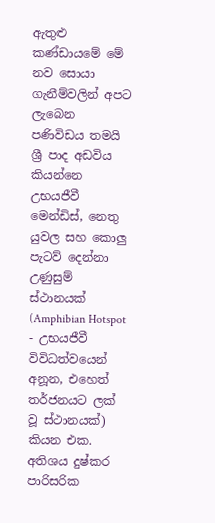ඇතුළු කණ්ඩායමේ මේ නව සොයා ගැනීම්වලින් අපට ලැබෙන පණිවිඩය තමයි ශ්‍රී පාද අඩවිය කියන්නෙ උභයජීවී
මෙන්ඩිස්, නෙතු යුවල සහ කොලු පැටව් දෙන්නා
උණුසුම් ස්ථානයක් (Amphibian Hotspot - උභයජීවී විවිධත්වයෙන් අනූන, එහෙත් තර්ජනයට ලක් වූ ස්ථානයක්) කියන එක. අතිශය දුෂ්කර පාරිසරික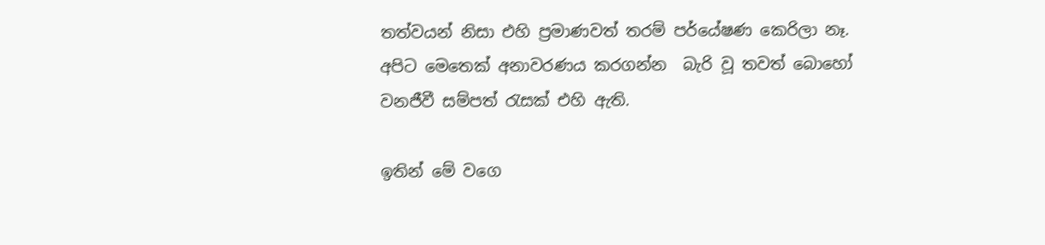තත්වයන් නිසා එහි ප්‍රමාණවත් තරම් පර්යේෂණ කෙරිලා නෑ. අපිට මෙතෙක් අනාවරණය කරගන්න  බැරි වූ තවත් බොහෝ වනජීවී සම්පත් ‍රැසක් එහි ඇති.

ඉතින් මේ වගෙ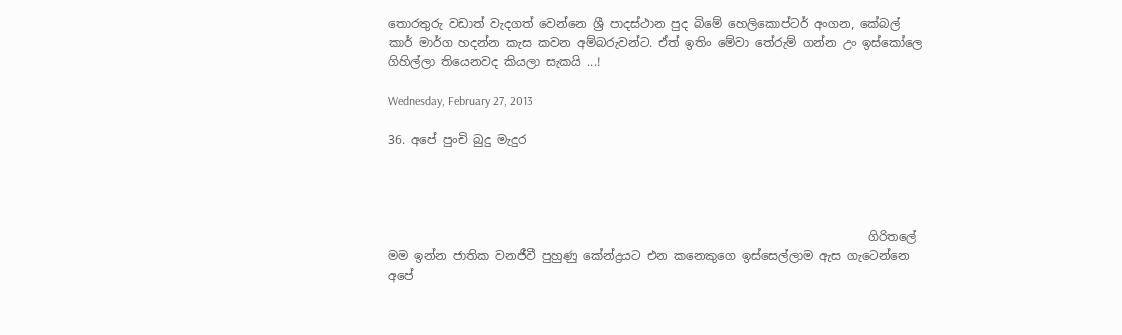තොරතුරු වඩාත් වැදගත් වෙන්නෙ ශ්‍රී පාදස්ථාන පුද බිමේ හෙලිකොප්ටර් අංගන, කේබල් කාර් මාර්ග හදන්න කැස කවන අම්බරුවන්ට. ඒත් ඉතිං මේවා තේරුම් ගන්න උං ඉස්කෝලෙ ගිහිල්ලා තියෙනවද කියලා සැකයි ...!

Wednesday, February 27, 2013

36. අපේ පුංචි බුදු මැදුර




                                                                                ගිරිතලේ මම ඉන්න ජාතික වනජීවී පුහුණු කේන්ද්‍රයට එන කනෙකුගෙ ඉස්සෙල්ලාම ඇස ගැටෙන්නෙ අපේ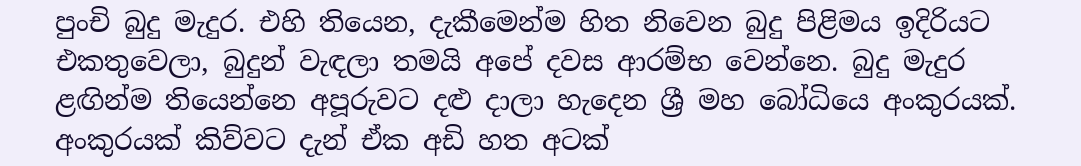පුංචි බුදු මැදුර. එහි තියෙන, දැකීමෙන්ම හිත නිවෙන බුදු පිළිමය ඉදිරියට එකතුවෙලා, බුදුන් වැඳලා තමයි අපේ දවස ආරම්භ වෙන්නෙ. බුදු මැදුර ළඟින්ම තියෙන්නෙ අපූරුවට දළු දාලා හැදෙන ශ්‍රී මහ බෝධියෙ අංකුරයක්. අංකුරයක් කිව්වට දැන් ඒක අඩි හත අටක්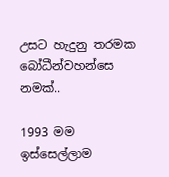උසට හැදුනු තරමක බෝධීන්වහන්සෙ නමක්..

1993 මම ඉස්සෙල්ලාම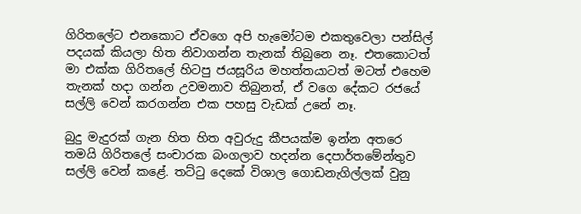ගිරිතලේට එනකොට ඒවගෙ අපි හැමෝටම එකතුවෙලා පන්සිල් පදයක් කියලා හිත නිවාගන්න තැනක් තිබුනෙ නෑ. එතකොටත් මා එක්ක ගිරිතලේ හිටපු ජයසූරිය මහත්තයාටත් මටත් එහෙම තැනක් හදා ගන්න උවමනාව තිබුනත්, ඒ වගෙ දේකට රජයේ සල්ලි වෙන් කරගන්න එක පහසු වැඩක් උනේ නෑ.

බුදු මැදුරක් ගැන හිත හිත අවුරුදු කීපයක්ම ඉන්න අතරෙ තමයි ගිරිතලේ සංචාරක බංගලාව හදන්න දෙපාර්තමේන්තුව සල්ලි වෙන් කළේ. තට්‍ටු දෙකේ විශාල ගොඩනැගිල්ලක් වුනු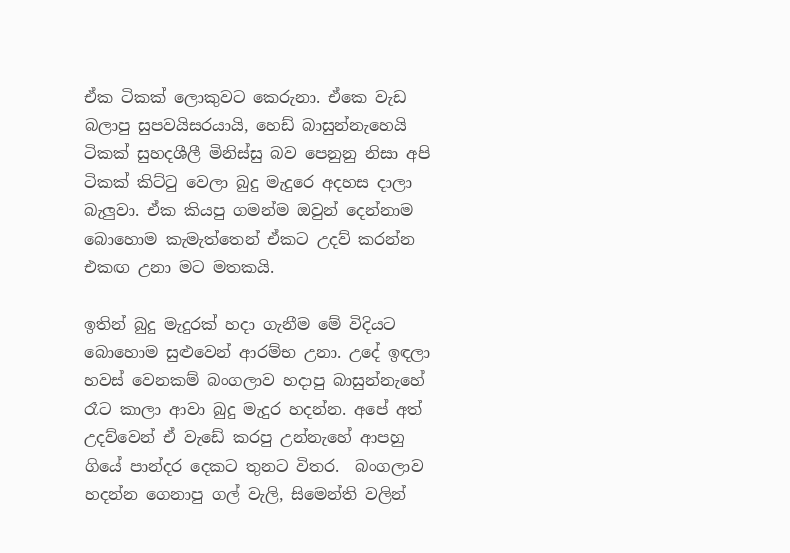ඒක ටිකක් ලොකුවට කෙරුනා. ඒකෙ වැඩ බලාපු සුපවයිසරයායි, හෙඩ් බාසුන්නැහෙයි ටිකක් සුහදශීලී මිනිස්සු බව පෙනුනු නිසා අපි ටිකක් කිට්‍ටු වෙලා බුදු මැදුරෙ අදහස දාලා බැලුවා. ඒක කියපු ගමන්ම ඔවුන් දෙන්නාම බොහොම කැමැත්තෙන් ඒකට උදව් කරන්න එකඟ උනා මට මතකයි.

ඉතින් බුදු මැදුරක් හදා ගැනීම මේ විදියට බොහොම සුළුවෙන් ආරම්භ උනා. උදේ ඉඳලා හවස් වෙනකම් බංගලාව හදාපු බාසුන්නැහේ රෑට කාලා ආවා බුදු මැදුර හදන්න. අපේ අත් උදව්වෙන් ඒ වැඩේ කරපු උන්නැහේ ආපහු ගියේ පාන්දර දෙකට තුනට විතර.  බංගලාව හදන්න ගෙනාපු ගල් වැලි, සිමෙන්ති වලින්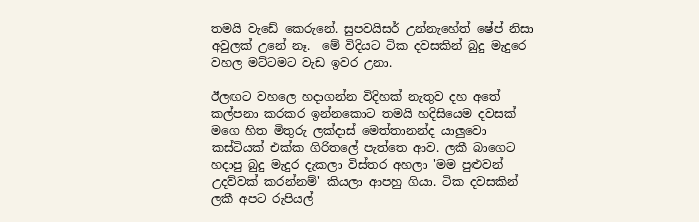තමයි වැඩේ කෙරුනේ. සුපවයිසර් උන්නැහේත් ෂේප් නිසා අවුලක් උනේ නෑ.  මේ විදියට ටික දවසකින් බුදු මැදුරෙ වහල මට්ටමට වැඩ ඉවර උනා.

ඊලඟට වහලෙ හදාගන්න විදිහක් නැතුව දහ අතේ කල්පනා කරකර ඉන්නකොට තමයි හදිසියෙම දවසක් මගෙ හිත මිතුරු ලක්දාස් මෙත්තානන්ද යාලුවො කස්ටියක් එක්ක ගිරිතලේ පැත්තෙ ආව. ලකී බාගෙට හදාපු බුදු මැදුර දැකලා විස්තර අහලා 'මම පුළුවන් උදව්වක් කරන්නම්' කියලා ආපහු ගියා. ටික දවසකින් ලකී අපට රුපියල්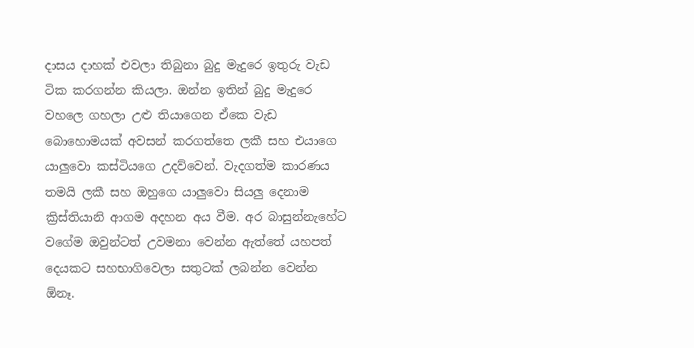දාසය දාහක් එවලා තිබුනා බුදු මැදුරෙ ඉතුරු වැඩ ටික කරගන්න කියලා. ඔන්න ඉතින් බුදු මැදුරෙ වහලෙ ගහලා උළු තියාගෙන ඒකෙ වැඩ බොහොමයක් අවසන් කරගත්තෙ ලකී සහ එයාගෙ යාලුවො කස්ටියගෙ උදව්වෙන්. වැදගත්ම කාරණය තමයි ලකී සහ ඔහුගෙ යාලුවො සියලු දෙනාම ක්‍රිස්තියානි ආගම අදහන අය වීම. අර බාසුන්නැහේට වගේම ඔවුන්ටත් උවමනා වෙන්න ඇත්තේ යහපත් දෙයකට සහභාගිවෙලා සතුටක් ලබන්න වෙන්න ඕනෑ.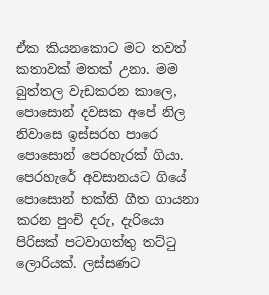ඒක කියනකොට මට තවත් කතාවක් මතක් උනා. මම බුත්තල වැඩකරන කාලෙ, පොසොන් දවසක අපේ නිල නිවාසෙ ඉස්සරහ පාරෙ පොසොන් පෙරහැරක් ගියා. පෙරහැරේ අවසානයට ගියේ පොසොන් භක්ති ගීත ගායනා කරන පුංචි දරු, දැරියො පිරිසක් පටවාගත්තු තට්‍ටු ලොරියක්. ලස්සණට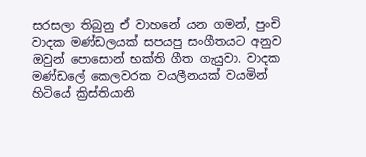සරසලා තිබුනු ඒ වාහනේ යන ගමන්, පුංචි වාදක මණ්ඩලයක් සපයපු සංගීතයට අනුව ඔවුන් පොසොන් භක්ති ගීත ගැයුවා. වාදක මණ්ඩලේ කෙලවරක වයලීනයක් වයමින් හිටියේ ක්‍රිස්තියානි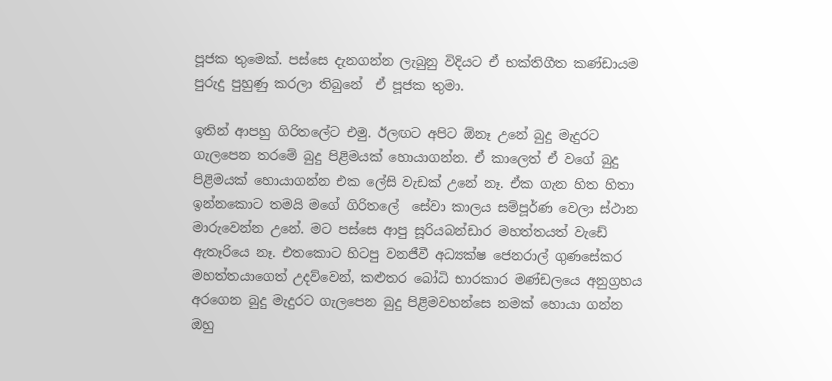පූජක තුමෙක්. පස්සෙ දැනගන්න ලැබුනු විදියට ඒ භක්තිගීත කණ්ඩායම පුරුදු පුහුණු කරලා තිබුනේ  ඒ පූජක තුමා.

ඉතින් ආපහු ගිරිතලේට එමු. ඊලඟට අපිට ඕනෑ උනේ බුදු මැදුරට ගැලපෙන තරමේ බුදු පිළිමයක් හොයාගන්න. ඒ කාලෙත් ඒ වගේ බුදු පිළිමයක් හොයාගන්න එක ලේසි වැඩක් උනේ නෑ. ඒක ගැන හිත හිතා ඉන්නකොට තමයි මගේ ගිරිතලේ  සේවා කාලය සම්පූර්ණ වෙලා ස්ථාන මාරුවෙන්න උනේ. මට පස්සෙ ආපු සූරියබන්ඩාර මහත්තයත් වැඩේ ඇතෑරියෙ නෑ. එතකොට හිටපු වනජීවී අධ්‍යක්ෂ ජෙනරාල් ගුණසේකර මහත්තයාගෙත් උදව්වෙන්, කළුතර බෝධි භාරකාර මණ්ඩලයෙ අනුග්‍රහය අරගෙන බුදු මැදුරට ගැලපෙන බුදු පිළිමවහන්සෙ නමක් හොයා ගන්න ඔහු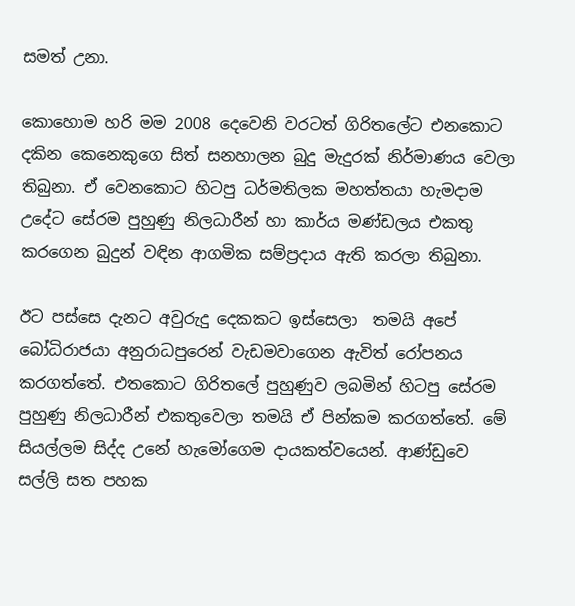සමත් උනා.

කොහොම හරි මම 2008 දෙවෙනි වරටත් ගිරිතලේට එනකොට දකින කෙනෙකුගෙ සිත් සනහාලන බුදු මැදුරක් නිර්මාණය වෙලා තිබුනා. ඒ වෙනකොට හිටපු ධර්මතිලක මහත්තයා හැමදාම උදේට සේරම පුහුණු නිලධාරීන් හා කාර්ය මණ්ඩලය එකතු කරගෙන බුදුන් වඳින ආගමික සම්ප්‍රදාය ඇති කරලා තිබුනා.

ඊට පස්සෙ දැනට අවුරුදු දෙකකට ඉස්සෙලා  තමයි අපේ බෝධිරාජයා අනුරාධපුරෙන් වැඩමවාගෙන ඇවිත් රෝපනය කරගත්තේ. එතකොට ගිරිතලේ පුහුණුව ලබමින් හිටපු සේරම පුහුණු නිලධාරීන් එකතුවෙලා තමයි ඒ පින්කම කරගත්තේ. මේ සියල්ලම සිද්ද උනේ හැමෝගෙම දායකත්වයෙන්. ආණ්ඩුවෙ සල්ලි සත පහක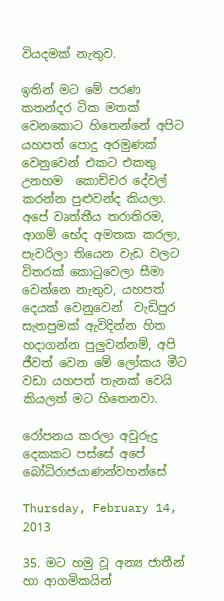වියදමක් නැතුව.

ඉතින් මට මේ පරණ කතන්දර ටික මතක් වෙනකොට හිතෙන්නේ අපිට යහපත් පොදු අරමුණක් වෙනුවෙන් එකට එකතු උනහම  කොච්චර දේවල් කරන්න පුළුවන්ද කියලා. අපේ වෘත්තීය තරාතිරම, ආගම් භේද අමතක කරලා, පැවරිලා තියෙන වැඩ වලට විතරක් කො‍ටුවෙලා සීමා වෙන්නෙ නැතුව, යහපත් දෙයක් වෙනුවෙන්  වැඩිපුර සැතපුමක් ඇවිදින්න හිත හදාගන්න පුලුවන්නම්, අපි ජීවත් වෙන මේ ලෝකය මීට වඩා යහපත් තැනක් වෙයි කියලත් මට හිතෙනවා.

රෝපනය කරලා අවුරුදු දෙකකට පස්සේ අපේ බෝධිරාජයාණන්වහන්සේ

Thursday, February 14, 2013

35. මට හමු වූ අන්‍ය ජාතීන් හා ආගමිකයින්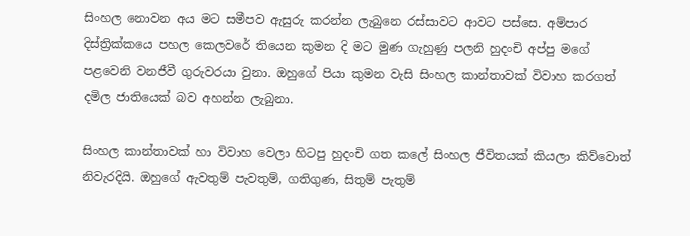සිංහල නොවන අය මට සමීපව ඇසුරු කරන්න ලැබුනෙ රස්සාවට ආවට පස්සෙ. අම්පාර දිස්ත්‍රික්කයෙ පහල කෙලවරේ තියෙන කුමන දි මට මුණ ගැහුණු පලනි හුදංචි අප්පු මගේ පළවෙනි වනජීවී ගුරුවරයා වුනා. ඔහුගේ පියා කුමන වැසි සිංහල කාන්තාවක් විවාහ කරගත් දමිල ජාතියෙක් බව අහන්න ලැබුනා.

සිංහල කාන්තාවක් හා විවාහ වෙලා හිටපු හුදංචි ගත කලේ සිංහල ජීවිතයක් කියලා කිව්වොත් නිවැරදියි. ඔහුගේ ඇවතුම් පැවතුම්, ගතිගුණ, සිතුම් පැතුම්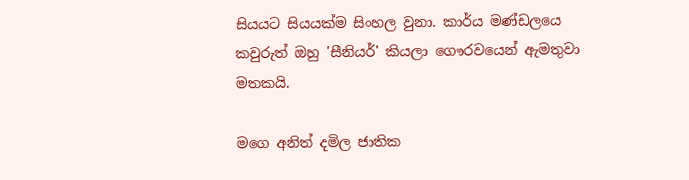සියයට සියයක්ම සිංහල වුනා. කාර්ය මණ්ඩලයෙ කවුරුත් ඔහු 'සීනියර්' කියලා ගෞරවයෙන් ඇමතුවා මතකයි.

මගෙ අනිත් දමිල ජාතික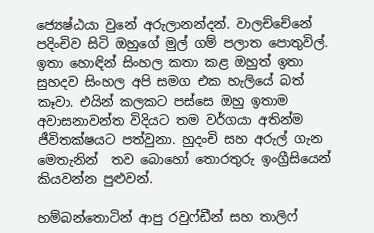ජ්‍යෙෂ්ඨයා වුනේ අරුලානන්දන්. වාලච්චේනේ පදිංචිව සිටි ඔහුගේ මුල් ගම් පලාත පොතුවිල්. ඉතා හොඳින් සිංහල කතා කළ ඔහුත් ඉතා සුහදව සිංහල අපි සමග එක හැලියේ බත් කෑවා. එයින් කලකට පස්සෙ ඔහු ඉතාම අවාසනාවන්ත විදියට තම වර්ගයා අතින්ම ජීවිතක්ෂයට පත්වුනා. හුදංචි සහ අරුල් ගැන මෙතැනින්  තව බොහෝ තොරතුරු ඉංග්‍රීසියෙන් කියවන්න පුළුවන්.

හම්බන්තොටින් ආපු රවුෆ්ඩීන් සහ තාලිෆ්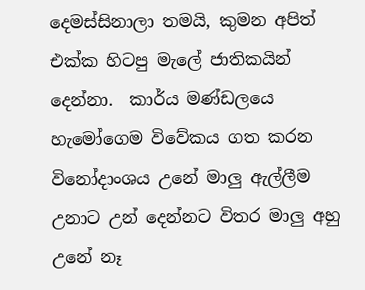දෙමස්සිනාලා තමයි, කුමන අපිත් එක්ක හිටපු මැලේ ජාතිකයින් දෙන්නා.  කාර්ය මණ්ඩලයෙ හැමෝගෙම විවේකය ගත කරන විනෝදාංශය උනේ මාලු ඇල්ලීම උනාට උන් දෙන්නට විතර මාලු අහු උනේ නෑ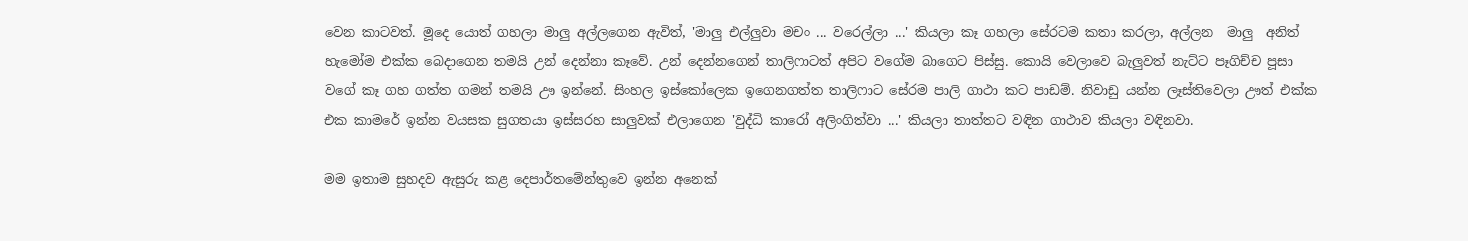වෙන කාටවත්. මූදෙ යොත් ගහලා මාලු අල්ලගෙන ඇවිත්, 'මාලු එල්ලුවා මචං ... වරෙල්ලා ...' කියලා කෑ ගහලා සේරටම කතා කරලා, අල්ලන  මාලු  අනිත් හැමෝම එක්ක බෙදාගෙන තමයි උන් දෙන්නා කෑවේ. උන් දෙන්නගෙන් තාලිෆාටත් අපිට වගේම බාගෙට පිස්සු. කොයි වෙලාවෙ බැලුවත් නැට්ට පෑගිච්ච පූසා වගේ කෑ ගහ ගත්ත ගමන් තමයි ඌ ඉන්නේ. සිංහල ඉස්කෝලෙක ඉගෙනගත්ත තාලිෆාට සේරම පාලි ගාථා කට පාඩම්. නිවාඩු යන්න ලෑස්තිවෙලා ඌත් එක්ක එක කාමරේ ඉන්න වයසක සුගතයා ඉස්සරහ සාලුවක් එලාගෙන 'වුද්ධි කාරෝ අලිංගිත්වා ...' කියලා තාත්තට වඳින ගාථාව කියලා වඳිනවා.

මම ඉතාම සුහදව ඇසුරු කළ දෙපාර්තමේන්තුවෙ ඉන්න අනෙක්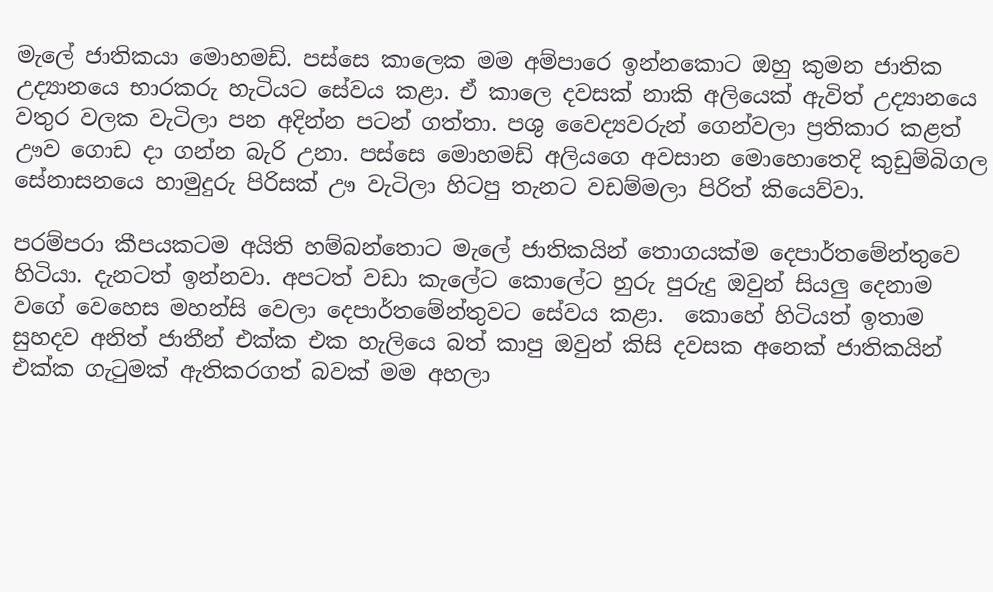මැලේ ජාතිකයා මොහමඩ්. පස්සෙ කාලෙක මම අම්පාරෙ ඉන්නකොට ඔහු කුමන ජාතික උද්‍යානයෙ භාරකරු හැටියට සේවය කළා. ඒ කාලෙ දවසක් නාකි අලියෙක් ඇවිත් උද්‍යානයෙ වතුර වලක වැටිලා පන අදින්න පටන් ගත්තා. පශු වෛද්‍යවරුන් ගෙන්වලා ප්‍රතිකාර කළත් ඌව ගොඩ දා ගන්න බැරි උනා. පස්සෙ මොහමඩ් අලියගෙ අවසාන මොහොතෙදි කුඩුම්බිගල සේනාසනයෙ හාමුදුරු පිරිසක් ඌ වැටිලා හිටපු තැනට වඩම්මලා පිරිත් කියෙව්වා.

පරම්පරා කීපයකටම අයිති හම්බන්තොට මැලේ ජාතිකයින් තොගයක්ම දෙපාර්තමේන්තුවෙ හිටියා. දැනටත් ඉන්නවා. අපටත් වඩා කැලේට කොලේට හුරු පුරුදු ඔවුන් සියලු දෙනාම වගේ වෙහෙස මහන්සි වෙලා දෙපාර්තමේන්තුවට සේවය කළා.  කොහේ හිටියත් ඉතාම සුහදව අනිත් ජාතීන් එක්ක එක හැලියෙ බත් කාපු ඔවුන් කිසි දවසක අනෙක් ජාතිකයින් එක්ක ගැ‍ටුමක් ඇතිකරගත් බවක් මම අහලා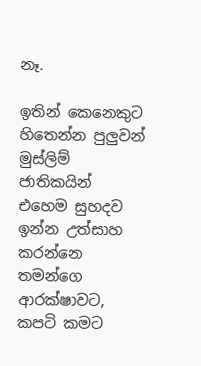නෑ.

ඉතින් කෙනෙකුට හිතෙන්න පුලුවන් මුස්ලිම් ජාතිකයින් එහෙම සුහදව ඉන්න උත්සාහ කරන්නෙ තමන්ගෙ ආරක්ෂාවට, කපටි කමට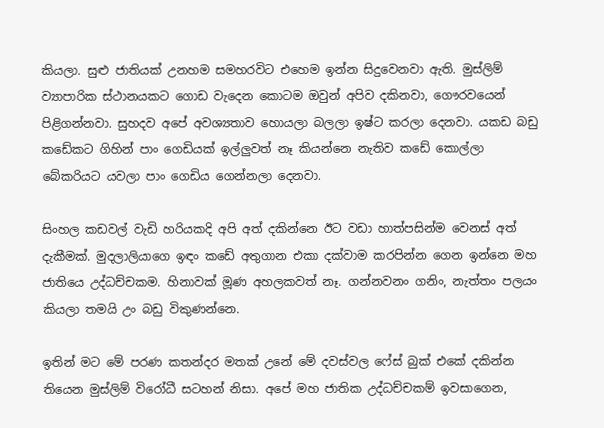කියලා. සුළු ජාතියක් උනහම සමහරවිට එහෙම ඉන්න සිදුවෙනවා ඇති. මුස්ලිම් ව්‍යාපාරික ස්ථානයකට ගොඩ වැදෙන කොටම ඔවුන් අපිව දකිනවා, ගෞරවයෙන් පිළිගන්නවා. සුහදව අපේ අවශ්‍යතාව හොයලා බලලා ඉෂ්ට කරලා දෙනවා. යකඩ බඩු කඩේකට ගිහින් පාං ගෙඩියක් ඉල්ලුවත් නෑ කියන්නෙ නැතිව කඩේ කොල්ලා බේකරියට යවලා පාං ගෙඩිය ගෙන්නලා දෙනවා.

සිංහල කඩවල් වැඩි හරියකදි අපි අත් දකින්නෙ ඊට වඩා හාත්පසින්ම වෙනස් අත් දැකීමක්. මුදලාලියාගෙ ඉඳං කඩේ අතුගාන එකා දක්වාම කරපින්න ගෙන ඉන්නෙ මහ ජාතියෙ උද්ධච්චකම. හිනාවක් මූණ අහලකවත් නෑ. ගන්නවනං ගනිං, නැත්තං පලයං කියලා තමයි උං බඩු විකුණන්නෙ.

ඉතින් මට මේ පරණ කතන්දර මතක් උනේ මේ දවස්වල ෆේස් බුක් එකේ දකින්න තියෙන මුස්ලිම් විරෝධී සටහන් නිසා. අපේ මහ ජාතික උද්ධච්චකම් ඉවසාගෙන,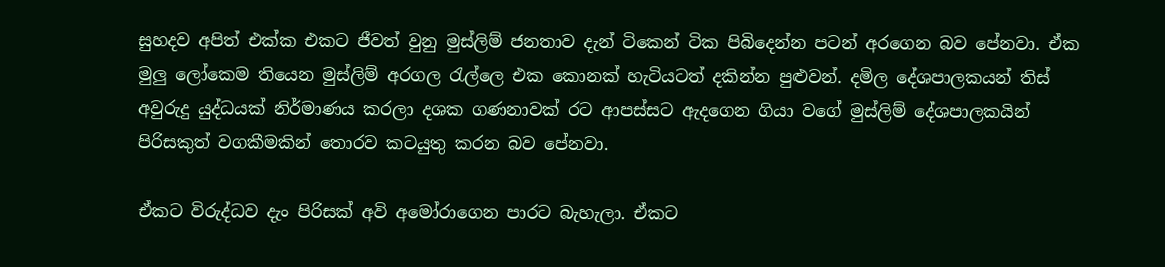සුහදව අපිත් එක්ක එකට ජීවත් වුනු මුස්ලිම් ජනතාව දැන් ටිකෙන් ටික පිබිදෙන්න පටන් අරගෙන බව පේනවා. ඒක මුලු ලෝකෙම තියෙන මුස්ලිම් අරගල ‍රැල්ලෙ එක කොනක් හැටියටත් දකින්න පුළුවන්. දමිල දේශපාලකයන් තිස් අවුරුදු යුද්ධයක් නිර්මාණය කරලා දශක ගණනාවක් රට ආපස්සට ඇදගෙන ගියා වගේ මුස්ලිම් දේශපාලකයින් පිරිසකුත් වගකීමකින් තොරව කටයුතු කරන බව පේනවා.

ඒකට විරුද්ධව දැං පිරිසක් අවි අමෝරාගෙන පාරට බැහැලා. ඒකට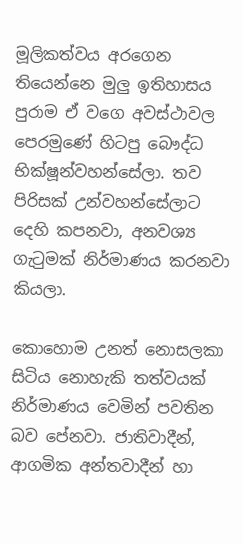මූලිකත්වය අරගෙන තියෙන්නෙ මුලු ඉතිහාසය පුරාම ඒ වගෙ අවස්ථාවල පෙරමුණේ හිටපු බෞද්ධ භික්ෂූන්වහන්සේලා. තව පිරිසක් උන්වහන්සේලාට දෙහි කපනවා, අනවශ්‍ය ගැ‍ටුමක් නිර්මාණය කරනවා කියලා.

කොහොම උනත් නොසලකා සිටිය නොහැකි තත්වයක් නිර්මාණය වෙමින් පවතින බව පේනවා. ජාතිවාදීන්, ආගමික අන්තවාදීන් හා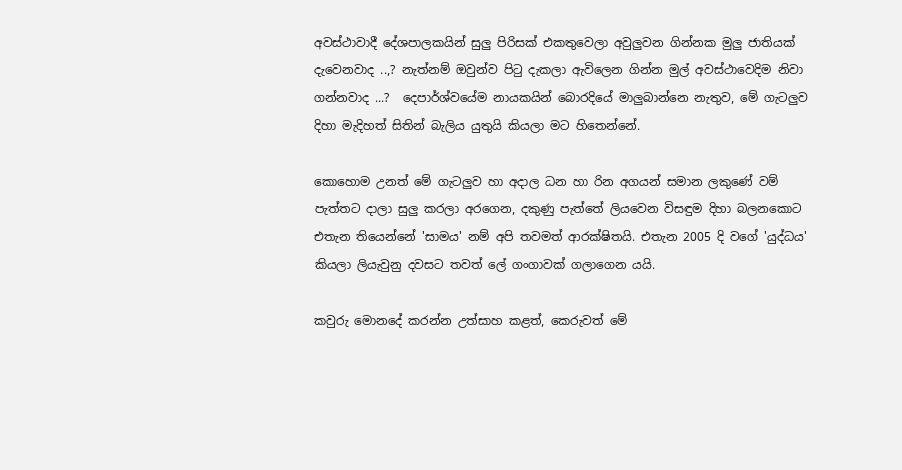අවස්ථාවාදී දේශපාලකයින් සුලු පිරිසක් එකතුවෙලා අවුලුවන ගින්නක මුලු ජාතියක් දැවෙනවාද ..,? නැත්නම් ඔවුන්ව පි‍ටු දැකලා ඇවිලෙන ගින්න මුල් අවස්ථාවෙදිම නිවා ගන්නවාද ...?  දෙපාර්ශ්වයේම නායකයින් බොරදියේ මාලුබාන්නෙ නැතුව, මේ ගැටලුව දිහා මැදිහත් සිතින් බැලිය යුතුයි කියලා මට හිතෙන්නේ.

කොහොම උනත් මේ ගැටලුව හා අදාල ධන හා රින අගයන් සමාන ලකුණේ වම් පැත්තට දාලා සුලු කරලා අරගෙන, දකුණු පැත්තේ ලියවෙන විසඳුම දිහා බලනකොට එතැන තියෙන්නේ 'සාමය' නම් අපි තවමත් ආරක්ෂිතයි. එතැන 2005 දි වගේ 'යුද්ධය' කියලා ලියැවුනු දවසට තවත් ලේ ගංගාවක් ගලාගෙන යයි.

කවුරු මොනදේ කරන්න උත්සාහ කළත්, කෙරුවත් මේ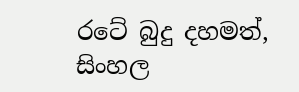රටේ බුදු දහමත්, සිංහල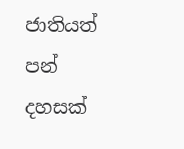ජාතියත් පන් දහසක්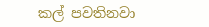කල් පවතිනවා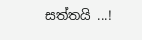සත්තයි ...!